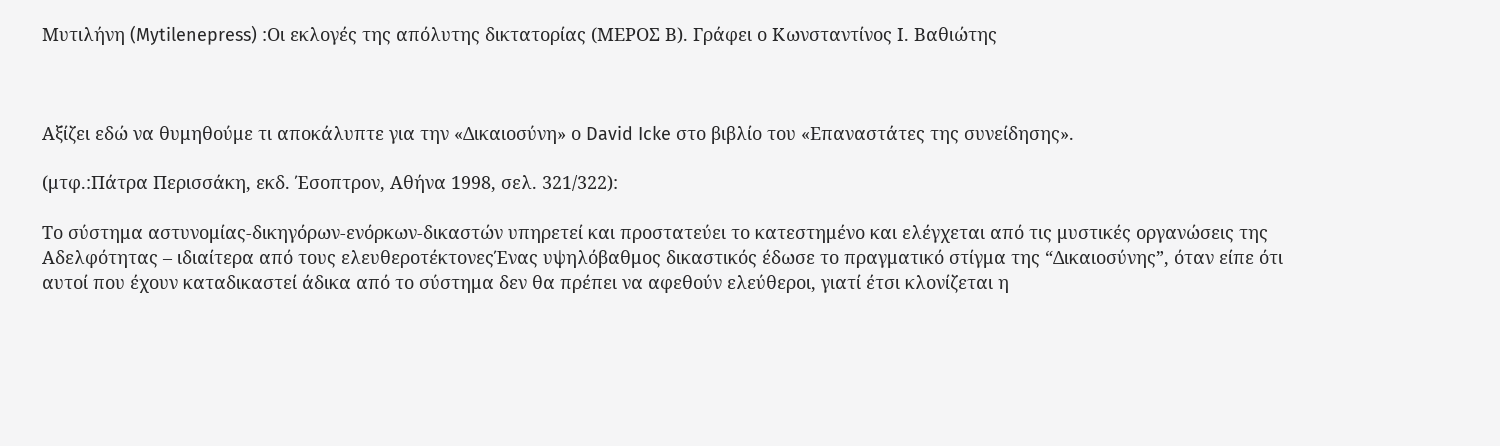Μυτιλήνη (Mytilenepress) :Οι εκλογές της απόλυτης δικτατορίας (ΜΕΡΟΣ Β). Γράφει ο Κωνσταντίνος Ι. Βαθιώτης



Αξίζει εδώ να θυμηθούμε τι αποκάλυπτε για την «Δικαιοσύνη» ο David Icke στο βιβλίο του «Επαναστάτες της συνείδησης».

(μτφ.:Πάτρα Περισσάκη, εκδ. Έσοπτρον, Αθήνα 1998, σελ. 321/322):

Το σύστημα αστυνομίας-δικηγόρων-ενόρκων-δικαστών υπηρετεί και προστατεύει το κατεστημένο και ελέγχεται από τις μυστικές οργανώσεις της Αδελφότητας – ιδιαίτερα από τους ελευθεροτέκτονεςΈνας υψηλόβαθμος δικαστικός έδωσε το πραγματικό στίγμα της “Δικαιοσύνης”, όταν είπε ότι αυτοί που έχουν καταδικαστεί άδικα από το σύστημα δεν θα πρέπει να αφεθούν ελεύθεροι, γιατί έτσι κλονίζεται η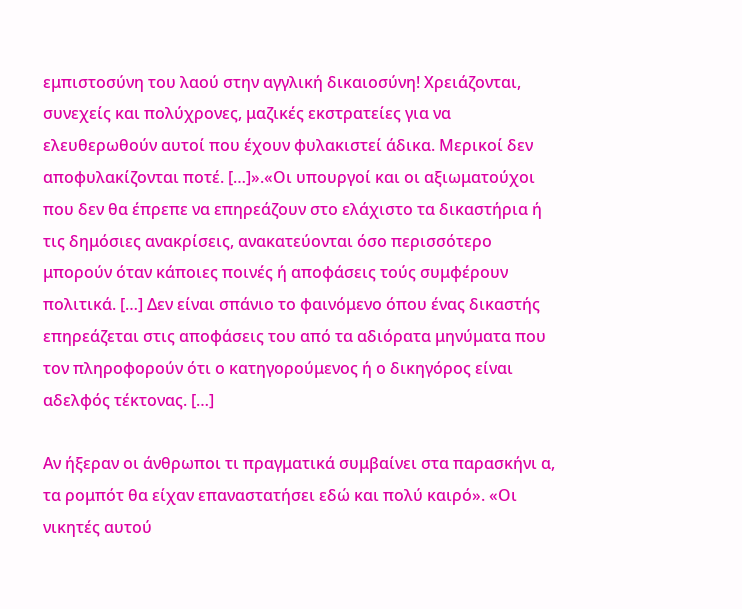εμπιστοσύνη του λαού στην αγγλική δικαιοσύνη! Χρειάζονται, συνεχείς και πολύχρονες, μαζικές εκστρατείες για να ελευθερωθούν αυτοί που έχουν φυλακιστεί άδικα. Μερικοί δεν αποφυλακίζονται ποτέ. […]».«Οι υπουργοί και οι αξιωματούχοι που δεν θα έπρεπε να επηρεάζουν στο ελάχιστο τα δικαστήρια ή τις δημόσιες ανακρίσεις, ανακατεύονται όσο περισσότερο μπορούν όταν κάποιες ποινές ή αποφάσεις τούς συμφέρουν πολιτικά. […] Δεν είναι σπάνιο το φαινόμενο όπου ένας δικαστής επηρεάζεται στις αποφάσεις του από τα αδιόρατα μηνύματα που τον πληροφορούν ότι ο κατηγορούμενος ή ο δικηγόρος είναι αδελφός τέκτονας. […]

Αν ήξεραν οι άνθρωποι τι πραγματικά συμβαίνει στα παρασκήνι α, τα ρομπότ θα είχαν επαναστατήσει εδώ και πολύ καιρό». «Οι νικητές αυτού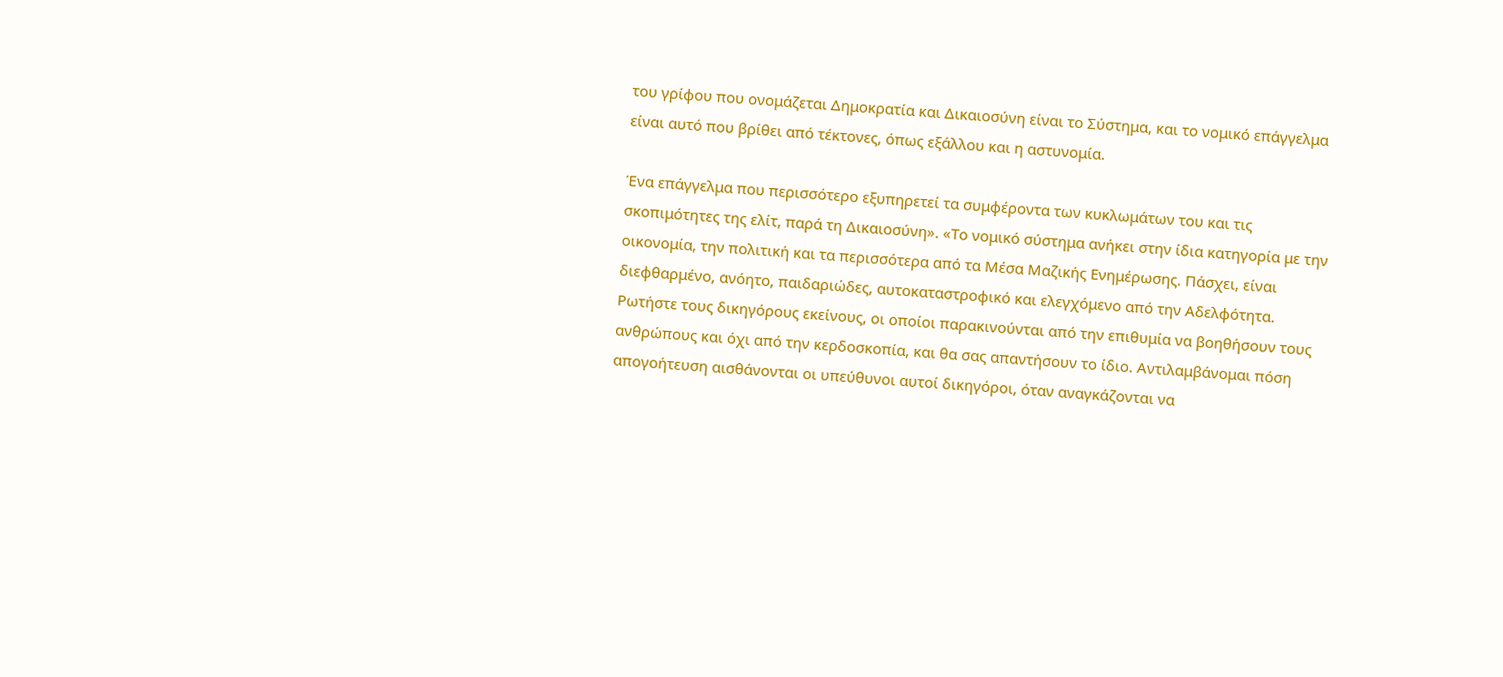του γρίφου που ονομάζεται Δημοκρατία και Δικαιοσύνη είναι το Σύστημα, και το νομικό επάγγελμα είναι αυτό που βρίθει από τέκτονες, όπως εξάλλου και η αστυνομία.

Ένα επάγγελμα που περισσότερο εξυπηρετεί τα συμφέροντα των κυκλωμάτων του και τις σκοπιμότητες της ελίτ, παρά τη Δικαιοσύνη». «Το νομικό σύστημα ανήκει στην ίδια κατηγορία με την οικονομία, την πολιτική και τα περισσότερα από τα Μέσα Μαζικής Ενημέρωσης. Πάσχει, είναι διεφθαρμένο, ανόητο, παιδαριώδες, αυτοκαταστροφικό και ελεγχόμενο από την Αδελφότητα. Ρωτήστε τους δικηγόρους εκείνους, οι οποίοι παρακινούνται από την επιθυμία να βοηθήσουν τους ανθρώπους και όχι από την κερδοσκοπία, και θα σας απαντήσουν το ίδιο. Αντιλαμβάνομαι πόση απογοήτευση αισθάνονται οι υπεύθυνοι αυτοί δικηγόροι, όταν αναγκάζονται να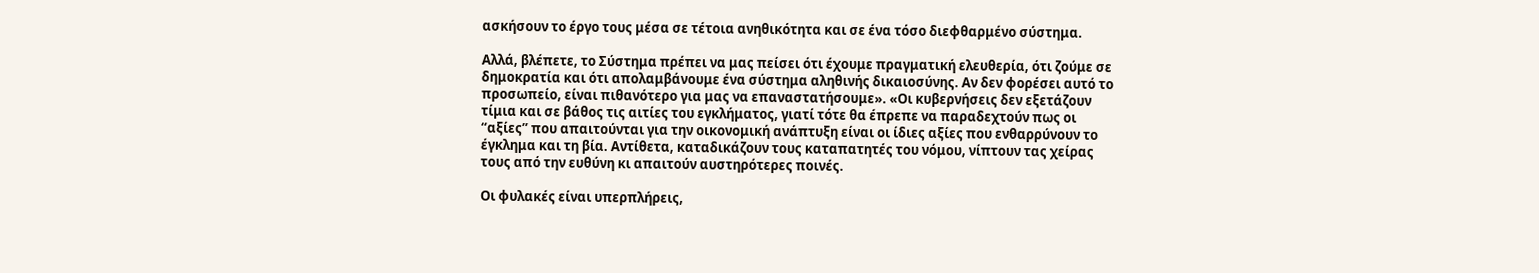ασκήσουν το έργο τους μέσα σε τέτοια ανηθικότητα και σε ένα τόσο διεφθαρμένο σύστημα.

Αλλά, βλέπετε, το Σύστημα πρέπει να μας πείσει ότι έχουμε πραγματική ελευθερία, ότι ζούμε σε δημοκρατία και ότι απολαμβάνουμε ένα σύστημα αληθινής δικαιοσύνης. Αν δεν φορέσει αυτό το προσωπείο, είναι πιθανότερο για μας να επαναστατήσουμε». «Οι κυβερνήσεις δεν εξετάζουν τίμια και σε βάθος τις αιτίες του εγκλήματος, γιατί τότε θα έπρεπε να παραδεχτούν πως οι “αξίες” που απαιτούνται για την οικονομική ανάπτυξη είναι οι ίδιες αξίες που ενθαρρύνουν το έγκλημα και τη βία. Αντίθετα, καταδικάζουν τους καταπατητές του νόμου, νίπτουν τας χείρας τους από την ευθύνη κι απαιτούν αυστηρότερες ποινές.

Οι φυλακές είναι υπερπλήρεις,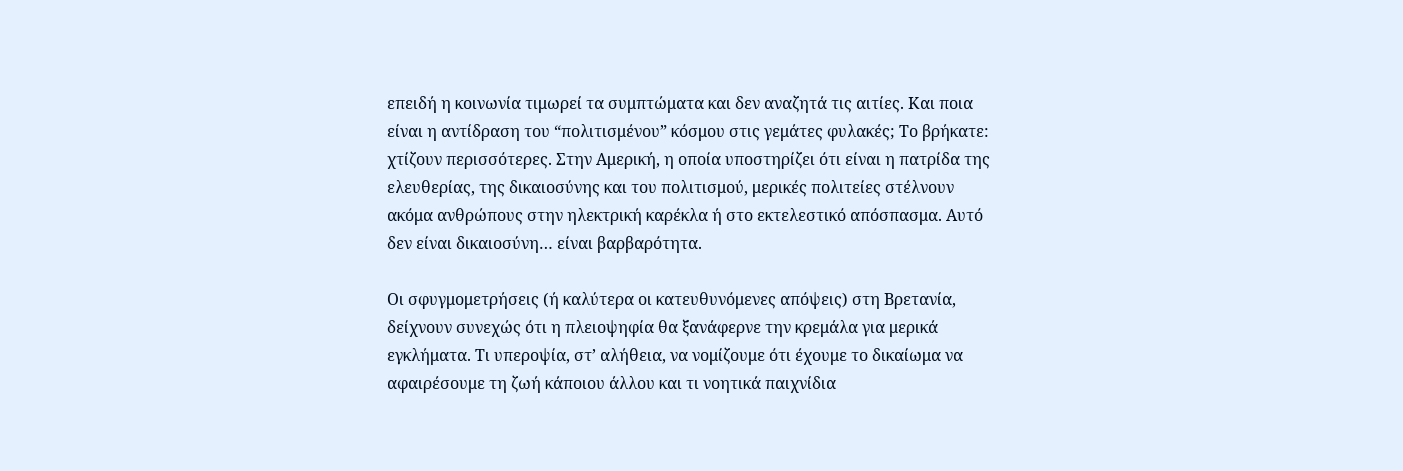επειδή η κοινωνία τιμωρεί τα συμπτώματα και δεν αναζητά τις αιτίες. Και ποια είναι η αντίδραση του “πολιτισμένου” κόσμου στις γεμάτες φυλακές; Το βρήκατε: χτίζουν περισσότερες. Στην Αμερική, η οποία υποστηρίζει ότι είναι η πατρίδα της ελευθερίας, της δικαιοσύνης και του πολιτισμού, μερικές πολιτείες στέλνουν ακόμα ανθρώπους στην ηλεκτρική καρέκλα ή στο εκτελεστικό απόσπασμα. Αυτό δεν είναι δικαιοσύνη… είναι βαρβαρότητα.

Οι σφυγμομετρήσεις (ή καλύτερα οι κατευθυνόμενες απόψεις) στη Βρετανία, δείχνουν συνεχώς ότι η πλειοψηφία θα ξανάφερνε την κρεμάλα για μερικά εγκλήματα. Τι υπεροψία, στ’ αλήθεια, να νομίζουμε ότι έχουμε το δικαίωμα να αφαιρέσουμε τη ζωή κάποιου άλλου και τι νοητικά παιχνίδια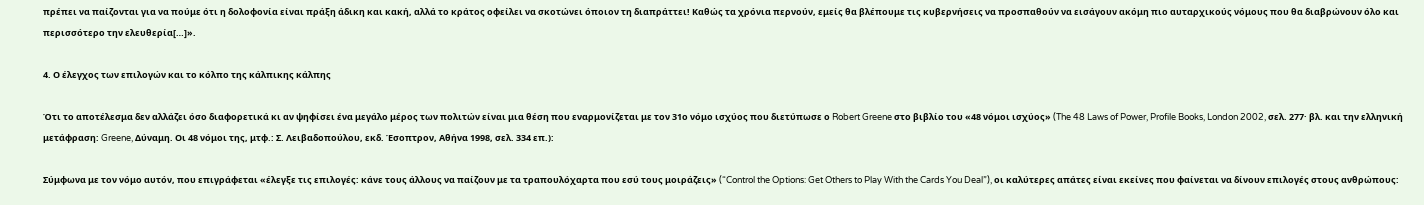πρέπει να παίζονται για να πούμε ότι η δολοφονία είναι πράξη άδικη και κακή, αλλά το κράτος οφείλει να σκοτώνει όποιον τη διαπράττει! Καθώς τα χρόνια περνούν, εμείς θα βλέπουμε τις κυβερνήσεις να προσπαθούν να εισάγουν ακόμη πιο αυταρχικούς νόμους που θα διαβρώνουν όλο και περισσότερο την ελευθερία[…]».

4. Ο έλεγχος των επιλογών και το κόλπο της κάλπικης κάλπης

Ότι το αποτέλεσμα δεν αλλάζει όσο διαφορετικά κι αν ψηφίσει ένα μεγάλο μέρος των πολιτών είναι μια θέση που εναρμονίζεται με τον 31ο νόμο ισχύος που διετύπωσε ο Robert Greene στο βιβλίο του «48 νόμοι ισχύος» (The 48 Laws of Power, Profile Books, London 2002, σελ. 277· βλ. και την ελληνική μετάφραση: Greene, Δύναμη. Οι 48 νόμοι της, μτφ.: Σ. Λειβαδοπούλου, εκδ. Έσοπτρον, Αθήνα 1998, σελ. 334 επ.):

Σύμφωνα με τον νόμο αυτόν, που επιγράφεται «έλεγξε τις επιλογές: κάνε τους άλλους να παίζουν με τα τραπουλόχαρτα που εσύ τους μοιράζεις» (“Control the Options: Get Others to Play With the Cards You Deal”), οι καλύτερες απάτες είναι εκείνες που φαίνεται να δίνουν επιλογές στους ανθρώπους: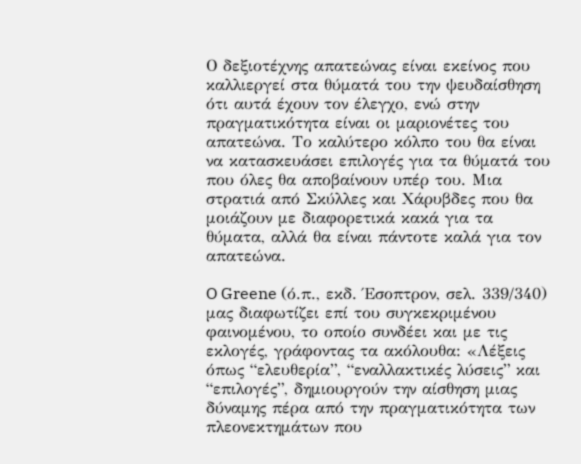Ο δεξιοτέχνης απατεώνας είναι εκείνος που καλλιεργεί στα θύματά του την ψευδαίσθηση ότι αυτά έχουν τον έλεγχο, ενώ στην πραγματικότητα είναι οι μαριονέτες του απατεώνα. Το καλύτερο κόλπο του θα είναι να κατασκευάσει επιλογές για τα θύματά του που όλες θα αποβαίνουν υπέρ του. Μια στρατιά από Σκύλλες και Χάρυβδες που θα μοιάζουν με διαφορετικά κακά για τα θύματα, αλλά θα είναι πάντοτε καλά για τον απατεώνα.

O Greene (ό.π., εκδ. Έσοπτρον, σελ. 339/340) μας διαφωτίζει επί του συγκεκριμένου φαινομένου, το οποίο συνδέει και με τις εκλογές, γράφοντας τα ακόλουθα: «Λέξεις όπως “ελευθερία”, “εναλλακτικές λύσεις” και “επιλογές”, δημιουργούν την αίσθηση μιας δύναμης πέρα από την πραγματικότητα των πλεονεκτημάτων που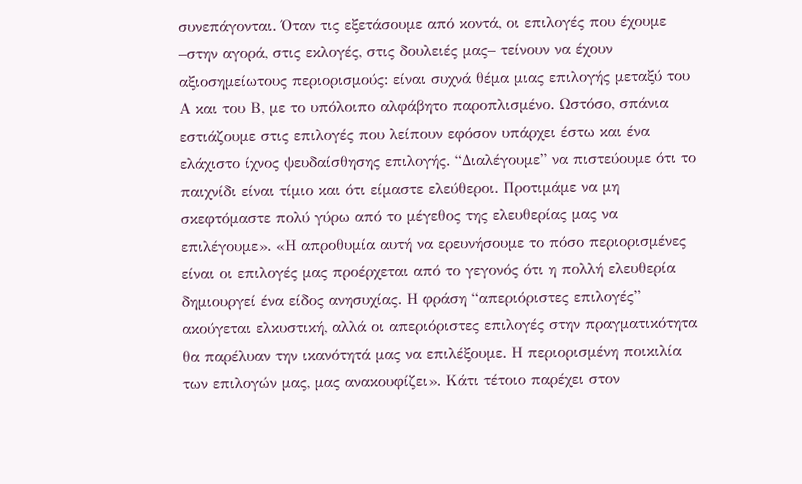συνεπάγονται. Όταν τις εξετάσουμε από κοντά, οι επιλογές που έχουμε –στην αγορά, στις εκλογές, στις δουλειές μας– τείνουν να έχουν αξιοσημείωτους περιορισμούς: είναι συχνά θέμα μιας επιλογής μεταξύ του Α και του Β, με το υπόλοιπο αλφάβητο παροπλισμένο. Ωστόσο, σπάνια εστιάζουμε στις επιλογές που λείπουν εφόσον υπάρχει έστω και ένα ελάχιστο ίχνος ψευδαίσθησης επιλογής. “Διαλέγουμε” να πιστεύουμε ότι το παιχνίδι είναι τίμιο και ότι είμαστε ελεύθεροι. Προτιμάμε να μη σκεφτόμαστε πολύ γύρω από το μέγεθος της ελευθερίας μας να επιλέγουμε». «Η απροθυμία αυτή να ερευνήσουμε το πόσο περιορισμένες είναι οι επιλογές μας προέρχεται από το γεγονός ότι η πολλή ελευθερία δημιουργεί ένα είδος ανησυχίας. Η φράση “απεριόριστες επιλογές” ακούγεται ελκυστική, αλλά οι απεριόριστες επιλογές στην πραγματικότητα θα παρέλυαν την ικανότητά μας να επιλέξουμε. Η περιορισμένη ποικιλία των επιλογών μας, μας ανακουφίζει». Κάτι τέτοιο παρέχει στον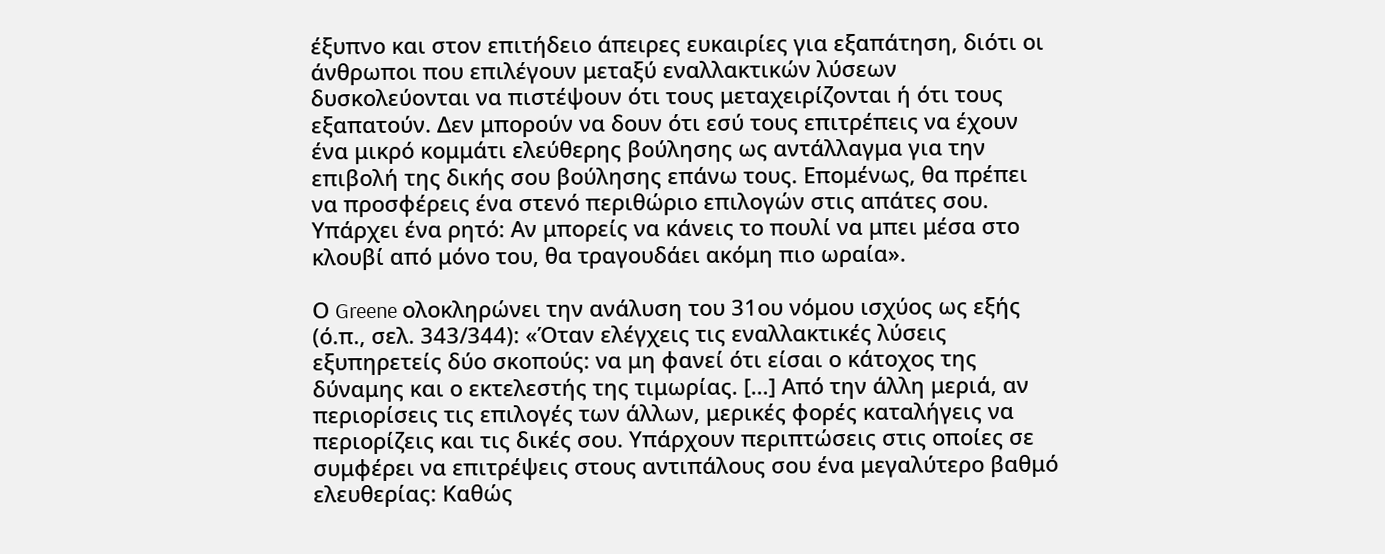έξυπνο και στον επιτήδειο άπειρες ευκαιρίες για εξαπάτηση, διότι οι άνθρωποι που επιλέγουν μεταξύ εναλλακτικών λύσεων δυσκολεύονται να πιστέψουν ότι τους μεταχειρίζονται ή ότι τους εξαπατούν. Δεν μπορούν να δουν ότι εσύ τους επιτρέπεις να έχουν ένα μικρό κομμάτι ελεύθερης βούλησης ως αντάλλαγμα για την επιβολή της δικής σου βούλησης επάνω τους. Επομένως, θα πρέπει να προσφέρεις ένα στενό περιθώριο επιλογών στις απάτες σου. Υπάρχει ένα ρητό: Αν μπορείς να κάνεις το πουλί να μπει μέσα στο κλουβί από μόνο του, θα τραγουδάει ακόμη πιο ωραία».

Ο Greene ολοκληρώνει την ανάλυση του 31ου νόμου ισχύος ως εξής (ό.π., σελ. 343/344): «Όταν ελέγχεις τις εναλλακτικές λύσεις εξυπηρετείς δύο σκοπούς: να μη φανεί ότι είσαι ο κάτοχος της δύναμης και ο εκτελεστής της τιμωρίας. […] Από την άλλη μεριά, αν περιορίσεις τις επιλογές των άλλων, μερικές φορές καταλήγεις να περιορίζεις και τις δικές σου. Υπάρχουν περιπτώσεις στις οποίες σε συμφέρει να επιτρέψεις στους αντιπάλους σου ένα μεγαλύτερο βαθμό ελευθερίας: Καθώς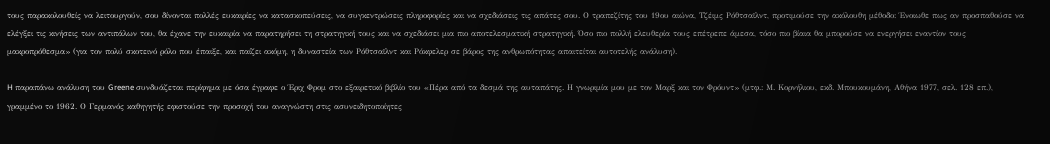τους παρακολουθείς να λειτουργούν, σου δίνονται πολλές ευκαιρίες να κατασκοπεύσεις, να συγκεντρώσεις πληροφορίες και να σχεδιάσεις τις απάτες σου. Ο τραπεζίτης του 19ου αιώνα, Τζέιμς Ρόθτσαϊλντ, προτιμούσε την ακόλουθη μέθοδο: Ένοιωθε πως αν προσπαθούσε να ελέγξει τις κινήσεις των αντιπάλων του, θα έχανε την ευκαιρία να παρατηρήσει τη στρατηγική τους και να σχεδιάσει μια πιο αποτελεσματική στρατηγική. Όσο πιο πολλή ελευθερία τους επέτρεπε άμεσα, τόσο πιο βίαια θα μπορούσε να ενεργήσει εναντίον τους μακροπρόθεσμα» (για τον πολύ σκοτεινό ρόλο που έπαιξε, και παίζει ακόμη, η δυναστεία των Ρόθτσαϊλντ και Ρόκφελερ σε βάρος της ανθρωπότητας απαιτείται αυτοτελής ανάλυση).

H παραπάνω ανάλυση του Greene συνδυάζεται περίφημα με όσα έγραφε ο Έριχ Φρομ στο εξαιρετικό βιβλίο του «Πέρα από τα δεσμά της αυταπάτης. Η γνωριμία μου με τον Μαρξ και τον Φρόυντ» (μτφ.: Μ. Κορνήλιου, εκδ. Μπουκουμάνη, Αθήνα 1977, σελ. 128 επ.), γραμμένο το 1962. Ο Γερμανός καθηγητής εφιστούσε την προσοχή του αναγνώστη στις ασυνειδητοποίητες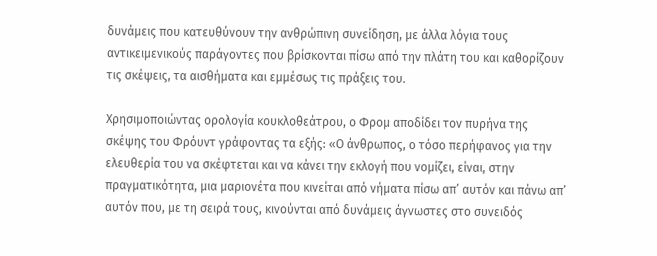δυνάμεις που κατευθύνουν την ανθρώπινη συνείδηση, με άλλα λόγια τους αντικειμενικούς παράγοντες που βρίσκονται πίσω από την πλάτη του και καθορίζουν τις σκέψεις, τα αισθήματα και εμμέσως τις πράξεις του.

Χρησιμοποιώντας ορολογία κουκλοθεάτρου, ο Φρομ αποδίδει τον πυρήνα της σκέψης του Φρόυντ γράφοντας τα εξής: «Ο άνθρωπος, ο τόσο περήφανος για την ελευθερία του να σκέφτεται και να κάνει την εκλογή που νομίζει, είναι, στην πραγματικότητα, μια μαριονέτα που κινείται από νήματα πίσω απ’ αυτόν και πάνω απ’ αυτόν που, με τη σειρά τους, κινούνται από δυνάμεις άγνωστες στο συνειδός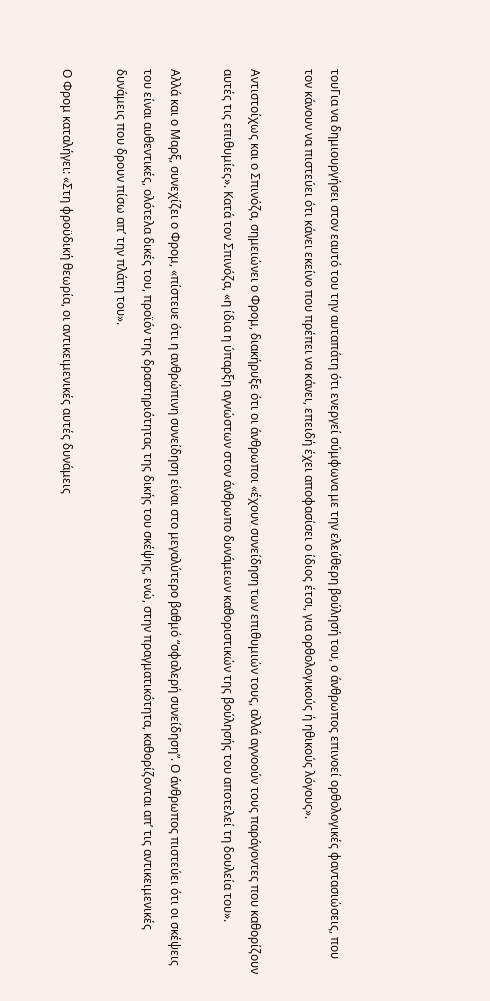τουΓια να δημιουργήσει στον εαυτό του την αυταπάτη ότι ενεργεί σύμφωνα με την ελεύθερη βούλησή του, ο άνθρωπος επινοεί ορθολογικές φαντασιώσεις, που τον κάνουν να πιστεύει ότι κάνει εκείνο που πρέπει να κάνει, επειδή έχει αποφασίσει ο ίδιος έτσι, για ορθολογικούς ή ηθικούς λόγους».

Αντιστοίχως και ο Σπινόζα, σημειώνει ο Φρομ, διακήρυξε ότι οι άνθρωποι «έχουν συνείδηση των επιθυμιών τους, αλλά αγνοούν τους παράγοντες που καθορίζουν αυτές τις επιθυμίες». Κατά τον Σπινόζα, «η ίδια η ύπαρξη αγνώστων στον άνθρωπο δυνάμεων καθοριστικών της βούλησής του αποτελεί τη δουλεία του».

Αλλά και ο Μαρξ, συνεχίζει ο Φρομ, «πίστευε ότι η ανθρώπινη συνείδηση είναι στο μεγαλύτερο βαθμό “σφαλερή συνείδηση”. Ο άνθρωπος πιστεύει ότι οι σκέψεις του είναι αυθεντικές, ολότελα δικές του, προϊόν της δραστηριότητας της δικής του σκέψης, ενώ, στην πραγματικότητα, καθορίζονται απ’ τις αντικειμενικές δυνάμεις που δρουν πίσω απ’ την πλάτη του».

Ο Φρομ καταλήγει: «Στη φροϋδική θεωρία, οι αντικειμενικές αυτές δυνάμεις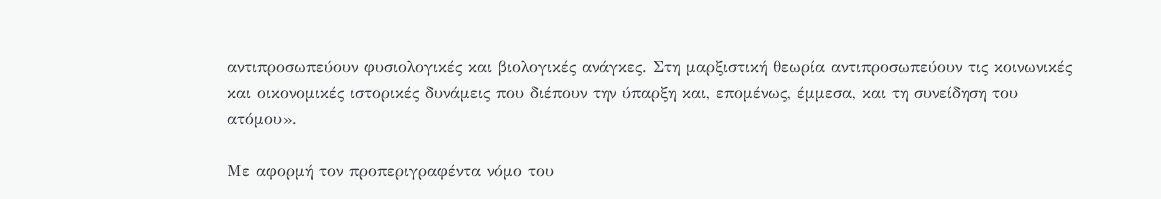αντιπροσωπεύουν φυσιολογικές και βιολογικές ανάγκες. Στη μαρξιστική θεωρία αντιπροσωπεύουν τις κοινωνικές και οικονομικές ιστορικές δυνάμεις που διέπουν την ύπαρξη και, επομένως, έμμεσα, και τη συνείδηση του ατόμου».

Με αφορμή τον προπεριγραφέντα νόμο του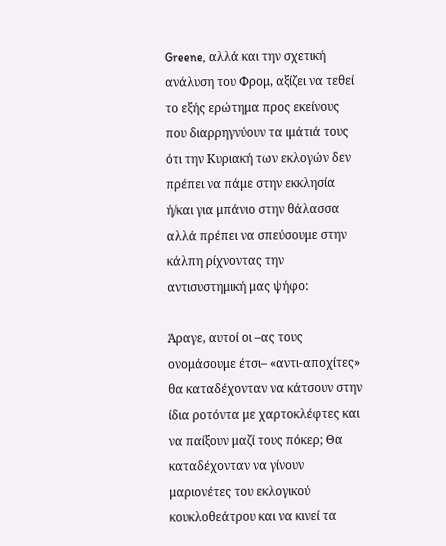Greene, αλλά και την σχετική ανάλυση του Φρομ, αξίζει να τεθεί το εξής ερώτημα προς εκείνους που διαρρηγνύουν τα ιμάτιά τους ότι την Κυριακή των εκλογών δεν πρέπει να πάμε στην εκκλησία ή/και για μπάνιο στην θάλασσα αλλά πρέπει να σπεύσουμε στην κάλπη ρίχνοντας την αντισυστημική μας ψήφο:

Άραγε, αυτοί οι –ας τους ονομάσουμε έτσι– «αντι-αποχίτες» θα καταδέχονταν να κάτσουν στην ίδια ροτόντα με χαρτοκλέφτες και να παίξουν μαζί τους πόκερ; Θα καταδέχονταν να γίνουν μαριονέτες του εκλογικού κουκλοθεάτρου και να κινεί τα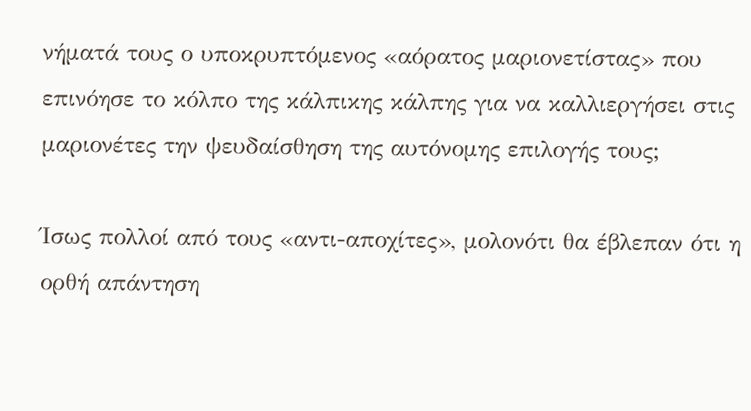νήματά τους ο υποκρυπτόμενος «αόρατος μαριονετίστας» που επινόησε το κόλπο της κάλπικης κάλπης για να καλλιεργήσει στις μαριονέτες την ψευδαίσθηση της αυτόνομης επιλογής τους;

Ίσως πολλοί από τους «αντι-αποχίτες», μολονότι θα έβλεπαν ότι η ορθή απάντηση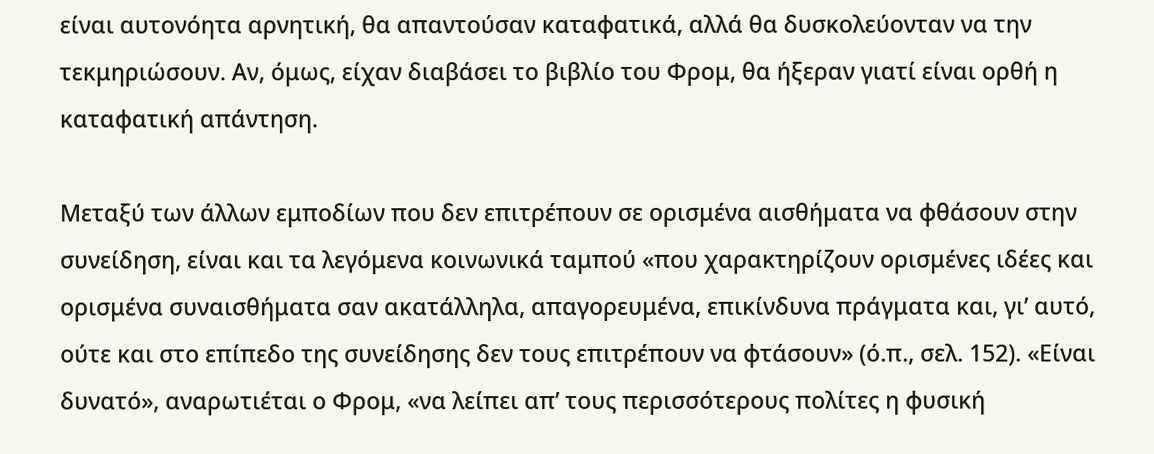είναι αυτονόητα αρνητική, θα απαντούσαν καταφατικά, αλλά θα δυσκολεύονταν να την τεκμηριώσουν. Αν, όμως, είχαν διαβάσει το βιβλίο του Φρομ, θα ήξεραν γιατί είναι ορθή η καταφατική απάντηση.

Μεταξύ των άλλων εμποδίων που δεν επιτρέπουν σε ορισμένα αισθήματα να φθάσουν στην συνείδηση, είναι και τα λεγόμενα κοινωνικά ταμπού «που χαρακτηρίζουν ορισμένες ιδέες και ορισμένα συναισθήματα σαν ακατάλληλα, απαγορευμένα, επικίνδυνα πράγματα και, γι’ αυτό, ούτε και στο επίπεδο της συνείδησης δεν τους επιτρέπουν να φτάσουν» (ό.π., σελ. 152). «Είναι δυνατό», αναρωτιέται ο Φρομ, «να λείπει απ’ τους περισσότερους πολίτες η φυσική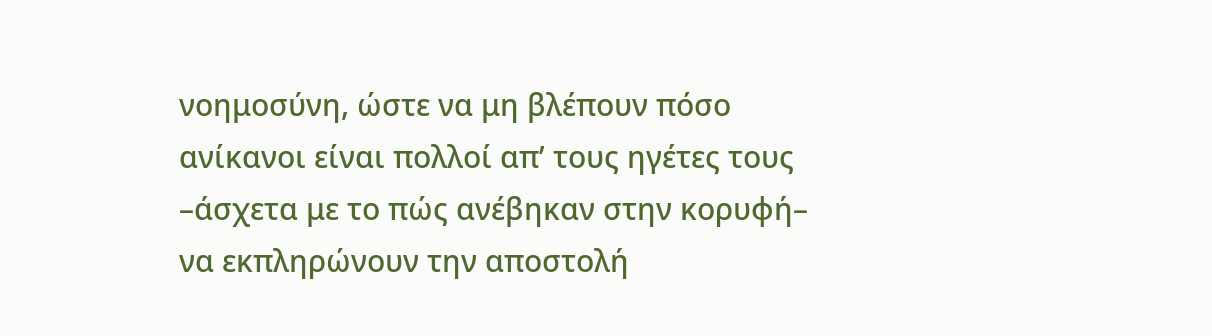νοημοσύνη, ώστε να μη βλέπουν πόσο ανίκανοι είναι πολλοί απ’ τους ηγέτες τους –άσχετα με το πώς ανέβηκαν στην κορυφή– να εκπληρώνουν την αποστολή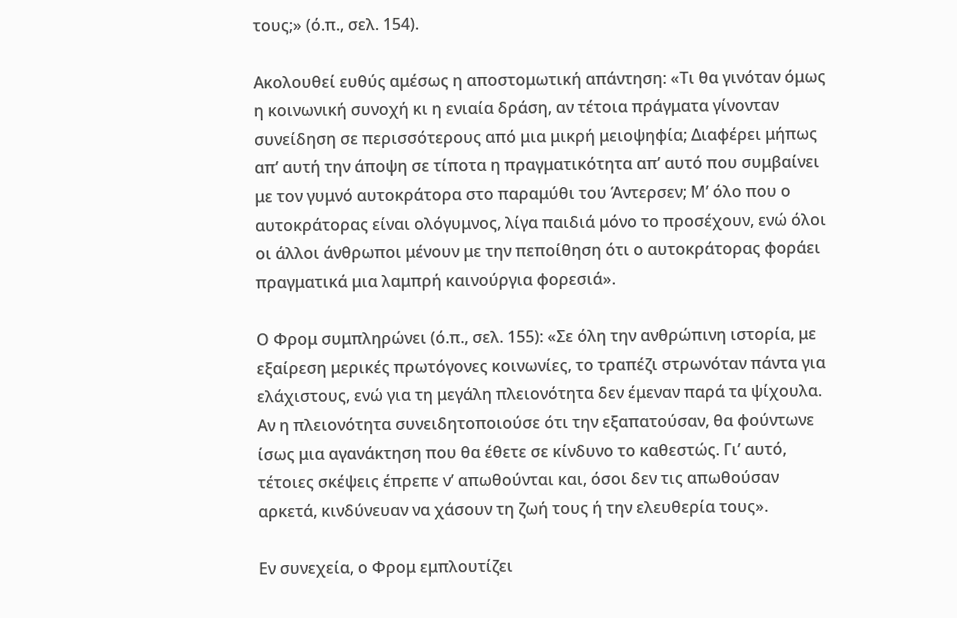τους;» (ό.π., σελ. 154).

Ακολουθεί ευθύς αμέσως η αποστομωτική απάντηση: «Τι θα γινόταν όμως η κοινωνική συνοχή κι η ενιαία δράση, αν τέτοια πράγματα γίνονταν συνείδηση σε περισσότερους από μια μικρή μειοψηφία; Διαφέρει μήπως απ’ αυτή την άποψη σε τίποτα η πραγματικότητα απ’ αυτό που συμβαίνει με τον γυμνό αυτοκράτορα στο παραμύθι του Άντερσεν; Μ’ όλο που ο αυτοκράτορας είναι ολόγυμνος, λίγα παιδιά μόνο το προσέχουν, ενώ όλοι οι άλλοι άνθρωποι μένουν με την πεποίθηση ότι ο αυτοκράτορας φοράει πραγματικά μια λαμπρή καινούργια φορεσιά».

Ο Φρομ συμπληρώνει (ό.π., σελ. 155): «Σε όλη την ανθρώπινη ιστορία, με εξαίρεση μερικές πρωτόγονες κοινωνίες, το τραπέζι στρωνόταν πάντα για ελάχιστους, ενώ για τη μεγάλη πλειονότητα δεν έμεναν παρά τα ψίχουλα. Αν η πλειονότητα συνειδητοποιούσε ότι την εξαπατούσαν, θα φούντωνε ίσως μια αγανάκτηση που θα έθετε σε κίνδυνο το καθεστώς. Γι’ αυτό, τέτοιες σκέψεις έπρεπε ν’ απωθούνται και, όσοι δεν τις απωθούσαν αρκετά, κινδύνευαν να χάσουν τη ζωή τους ή την ελευθερία τους».

Εν συνεχεία, ο Φρομ εμπλουτίζει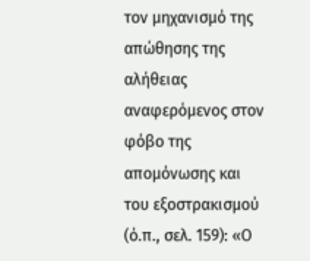τον μηχανισμό της απώθησης της αλήθειας αναφερόμενος στον φόβο της απομόνωσης και του εξοστρακισμού (ό.π., σελ. 159): «Ο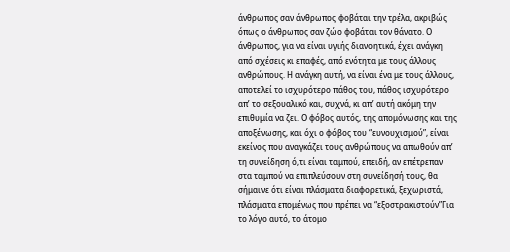άνθρωπος σαν άνθρωπος φοβάται την τρέλα, ακριβώς όπως ο άνθρωπος σαν ζώο φοβάται τον θάνατο. Ο άνθρωπος, για να είναι υγιής διανοητικά, έχει ανάγκη από σχέσεις κι επαφές, από ενότητα με τους άλλους ανθρώπους. Η ανάγκη αυτή, να είναι ένα με τους άλλους, αποτελεί το ισχυρότερο πάθος του, πάθος ισχυρότερο απ’ το σεξουαλικό και, συχνά, κι απ’ αυτή ακόμη την επιθυμία να ζει. Ο φόβος αυτός, της απομόνωσης και της αποξένωσης, και όχι ο φόβος του “ευνουχισμού”, είναι εκείνος που αναγκάζει τους ανθρώπους να απωθούν απ’ τη συνείδηση ό,τι είναι ταμπού, επειδή, αν επέτρεπαν στα ταμπού να επιπλεύσουν στη συνείδησή τους, θα σήμαινε ότι είναι πλάσματα διαφορετικά, ξεχωριστά, πλάσματα επομένως που πρέπει να “εξοστρακιστούν”Για το λόγο αυτό, το άτομο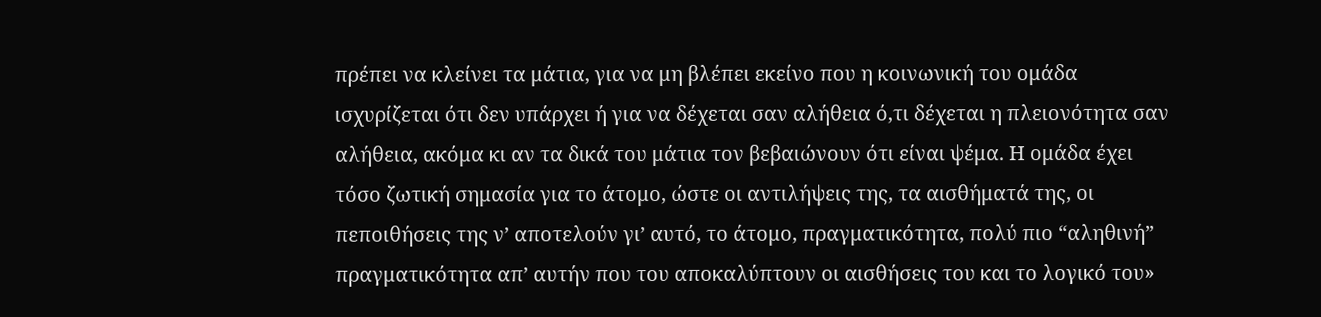πρέπει να κλείνει τα μάτια, για να μη βλέπει εκείνο που η κοινωνική του ομάδα ισχυρίζεται ότι δεν υπάρχει ή για να δέχεται σαν αλήθεια ό,τι δέχεται η πλειονότητα σαν αλήθεια, ακόμα κι αν τα δικά του μάτια τον βεβαιώνουν ότι είναι ψέμα. Η ομάδα έχει τόσο ζωτική σημασία για το άτομο, ώστε οι αντιλήψεις της, τα αισθήματά της, οι πεποιθήσεις της ν’ αποτελούν γι’ αυτό, το άτομο, πραγματικότητα, πολύ πιο “αληθινή” πραγματικότητα απ’ αυτήν που του αποκαλύπτουν οι αισθήσεις του και το λογικό του»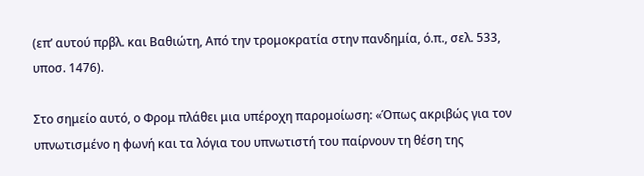(επ’ αυτού πρβλ. και Βαθιώτη, Από την τρομοκρατία στην πανδημία, ό.π., σελ. 533, υποσ. 1476).

Στο σημείο αυτό, ο Φρομ πλάθει μια υπέροχη παρομοίωση: «Όπως ακριβώς για τον υπνωτισμένο η φωνή και τα λόγια του υπνωτιστή του παίρνουν τη θέση της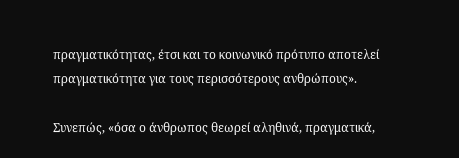πραγματικότητας, έτσι και το κοινωνικό πρότυπο αποτελεί πραγματικότητα για τους περισσότερους ανθρώπους».

Συνεπώς, «όσα ο άνθρωπος θεωρεί αληθινά, πραγματικά,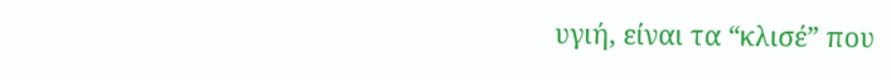υγιή, είναι τα “κλισέ” που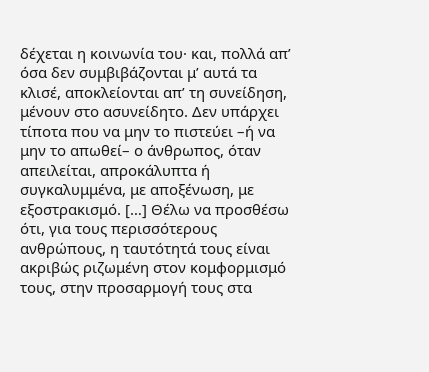δέχεται η κοινωνία του· και, πολλά απ’ όσα δεν συμβιβάζονται μ’ αυτά τα κλισέ, αποκλείονται απ’ τη συνείδηση, μένουν στο ασυνείδητο. Δεν υπάρχει τίποτα που να μην το πιστεύει –ή να μην το απωθεί– ο άνθρωπος, όταν απειλείται, απροκάλυπτα ή συγκαλυμμένα, με αποξένωση, με εξοστρακισμό. […] Θέλω να προσθέσω ότι, για τους περισσότερους ανθρώπους, η ταυτότητά τους είναι ακριβώς ριζωμένη στον κομφορμισμό τους, στην προσαρμογή τους στα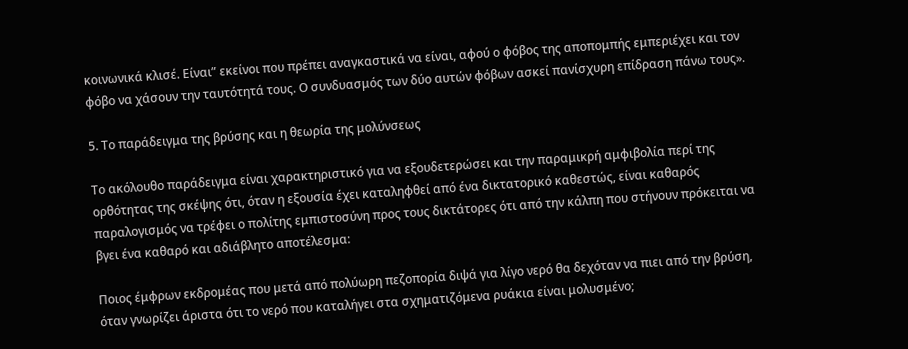κοινωνικά κλισέ. Είναι” εκείνοι που πρέπει αναγκαστικά να είναι, αφού ο φόβος της αποπομπής εμπεριέχει και τον φόβο να χάσουν την ταυτότητά τους. Ο συνδυασμός των δύο αυτών φόβων ασκεί πανίσχυρη επίδραση πάνω τους».

5. Το παράδειγμα της βρύσης και η θεωρία της μολύνσεως

Το ακόλουθο παράδειγμα είναι χαρακτηριστικό για να εξουδετερώσει και την παραμικρή αμφιβολία περί της ορθότητας της σκέψης ότι, όταν η εξουσία έχει καταληφθεί από ένα δικτατορικό καθεστώς, είναι καθαρός παραλογισμός να τρέφει ο πολίτης εμπιστοσύνη προς τους δικτάτορες ότι από την κάλπη που στήνουν πρόκειται να βγει ένα καθαρό και αδιάβλητο αποτέλεσμα:

Ποιος έμφρων εκδρομέας που μετά από πολύωρη πεζοπορία διψά για λίγο νερό θα δεχόταν να πιει από την βρύση, όταν γνωρίζει άριστα ότι το νερό που καταλήγει στα σχηματιζόμενα ρυάκια είναι μολυσμένο;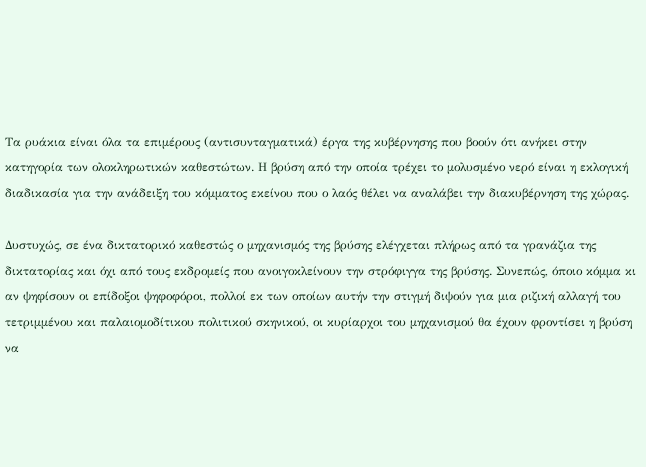Τα ρυάκια είναι όλα τα επιμέρους (αντισυνταγματικά) έργα της κυβέρνησης που βοούν ότι ανήκει στην κατηγορία των ολοκληρωτικών καθεστώτων. Η βρύση από την οποία τρέχει το μολυσμένο νερό είναι η εκλογική διαδικασία για την ανάδειξη του κόμματος εκείνου που ο λαός θέλει να αναλάβει την διακυβέρνηση της χώρας.

Δυστυχώς, σε ένα δικτατορικό καθεστώς ο μηχανισμός της βρύσης ελέγχεται πλήρως από τα γρανάζια της δικτατορίας και όχι από τους εκδρομείς που ανοιγοκλείνουν την στρόφιγγα της βρύσης. Συνεπώς, όποιο κόμμα κι αν ψηφίσουν οι επίδοξοι ψηφοφόροι, πολλοί εκ των οποίων αυτήν την στιγμή διψούν για μια ριζική αλλαγή του τετριμμένου και παλαιομοδίτικου πολιτικού σκηνικού, οι κυρίαρχοι του μηχανισμού θα έχουν φροντίσει η βρύση να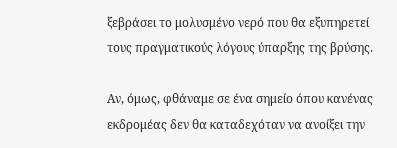ξεβράσει το μολυσμένο νερό που θα εξυπηρετεί τους πραγματικούς λόγους ύπαρξης της βρύσης.

Αν, όμως, φθάναμε σε ένα σημείο όπου κανένας εκδρομέας δεν θα καταδεχόταν να ανοίξει την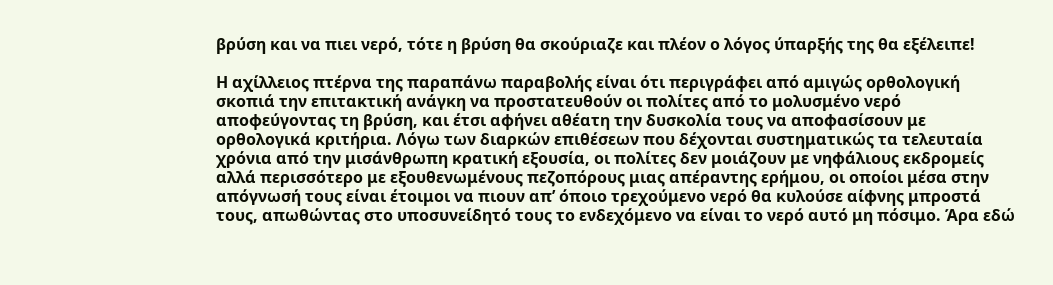βρύση και να πιει νερό, τότε η βρύση θα σκούριαζε και πλέον ο λόγος ύπαρξής της θα εξέλειπε!

Η αχίλλειος πτέρνα της παραπάνω παραβολής είναι ότι περιγράφει από αμιγώς ορθολογική σκοπιά την επιτακτική ανάγκη να προστατευθούν οι πολίτες από το μολυσμένο νερό αποφεύγοντας τη βρύση, και έτσι αφήνει αθέατη την δυσκολία τους να αποφασίσουν με ορθολογικά κριτήρια. Λόγω των διαρκών επιθέσεων που δέχονται συστηματικώς τα τελευταία χρόνια από την μισάνθρωπη κρατική εξουσία, οι πολίτες δεν μοιάζουν με νηφάλιους εκδρομείς αλλά περισσότερο με εξουθενωμένους πεζοπόρους μιας απέραντης ερήμου, οι οποίοι μέσα στην απόγνωσή τους είναι έτοιμοι να πιουν απ’ όποιο τρεχούμενο νερό θα κυλούσε αίφνης μπροστά τους, απωθώντας στο υποσυνείδητό τους το ενδεχόμενο να είναι το νερό αυτό μη πόσιμο. Άρα εδώ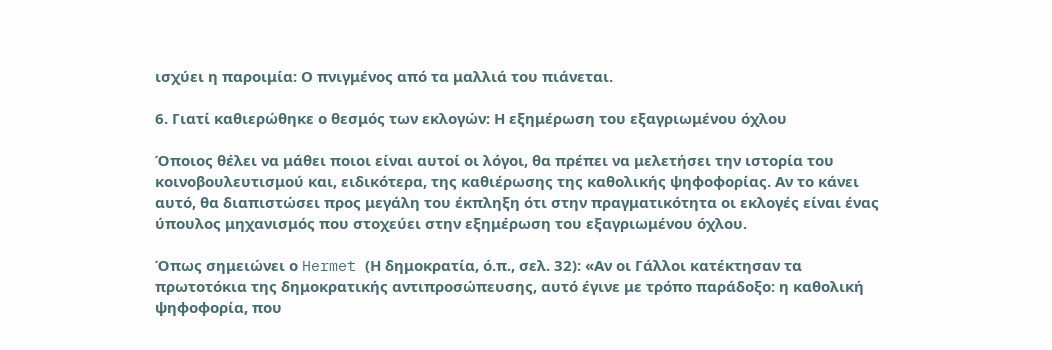ισχύει η παροιμία: Ο πνιγμένος από τα μαλλιά του πιάνεται.

6. Γιατί καθιερώθηκε ο θεσμός των εκλογών: Η εξημέρωση του εξαγριωμένου όχλου

Όποιος θέλει να μάθει ποιοι είναι αυτοί οι λόγοι, θα πρέπει να μελετήσει την ιστορία του κοινοβουλευτισμού και, ειδικότερα, της καθιέρωσης της καθολικής ψηφοφορίας. Αν το κάνει αυτό, θα διαπιστώσει προς μεγάλη του έκπληξη ότι στην πραγματικότητα οι εκλογές είναι ένας ύπουλος μηχανισμός που στοχεύει στην εξημέρωση του εξαγριωμένου όχλου.

Όπως σημειώνει ο Hermet (Η δημοκρατία, ό.π., σελ. 32): «Αν οι Γάλλοι κατέκτησαν τα πρωτοτόκια της δημοκρατικής αντιπροσώπευσης, αυτό έγινε με τρόπο παράδοξο: η καθολική ψηφοφορία, που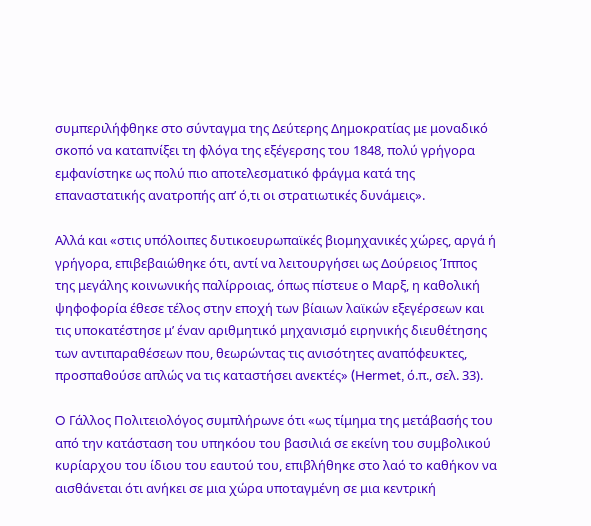συμπεριλήφθηκε στο σύνταγμα της Δεύτερης Δημοκρατίας με μοναδικό σκοπό να καταπνίξει τη φλόγα της εξέγερσης του 1848, πολύ γρήγορα εμφανίστηκε ως πολύ πιο αποτελεσματικό φράγμα κατά της επαναστατικής ανατροπής απ’ ό,τι οι στρατιωτικές δυνάμεις».

Αλλά και «στις υπόλοιπες δυτικοευρωπαϊκές βιομηχανικές χώρες, αργά ή γρήγορα, επιβεβαιώθηκε ότι, αντί να λειτουργήσει ως Δούρειος Ίππος της μεγάλης κοινωνικής παλίρροιας, όπως πίστευε ο Μαρξ, η καθολική ψηφοφορία έθεσε τέλος στην εποχή των βίαιων λαϊκών εξεγέρσεων και τις υποκατέστησε μ’ έναν αριθμητικό μηχανισμό ειρηνικής διευθέτησης των αντιπαραθέσεων που, θεωρώντας τις ανισότητες αναπόφευκτες, προσπαθούσε απλώς να τις καταστήσει ανεκτές» (Hermet, ό.π., σελ. 33).

O Γάλλος Πολιτειολόγος συμπλήρωνε ότι «ως τίμημα της μετάβασής του από την κατάσταση του υπηκόου του βασιλιά σε εκείνη του συμβολικού κυρίαρχου του ίδιου του εαυτού του, επιβλήθηκε στο λαό το καθήκον να αισθάνεται ότι ανήκει σε μια χώρα υποταγμένη σε μια κεντρική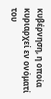κυβέρνηση, η οποία κυριαρχεί εν ονόματί του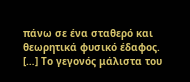πάνω σε ένα σταθερό και θεωρητικά φυσικό έδαφος. […] Το γεγονός μάλιστα του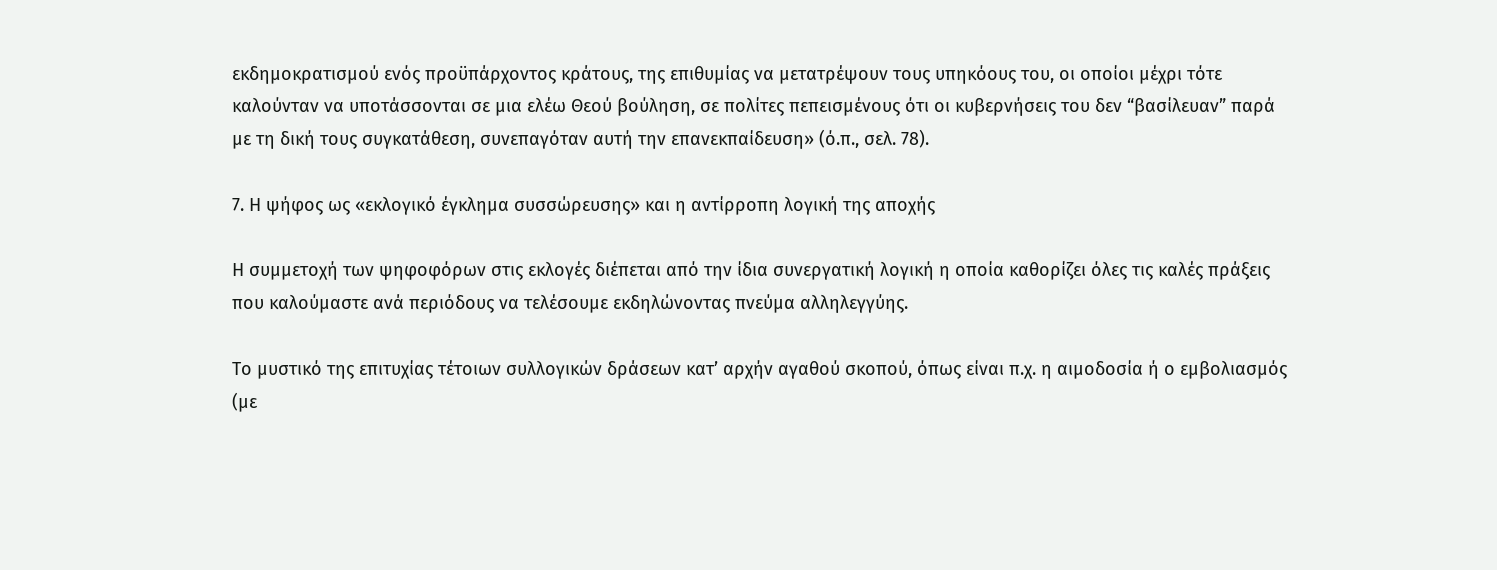εκδημοκρατισμού ενός προϋπάρχοντος κράτους, της επιθυμίας να μετατρέψουν τους υπηκόους του, οι οποίοι μέχρι τότε καλούνταν να υποτάσσονται σε μια ελέω Θεού βούληση, σε πολίτες πεπεισμένους ότι οι κυβερνήσεις του δεν “βασίλευαν” παρά με τη δική τους συγκατάθεση, συνεπαγόταν αυτή την επανεκπαίδευση» (ό.π., σελ. 78).

7. Η ψήφος ως «εκλογικό έγκλημα συσσώρευσης» και η αντίρροπη λογική της αποχής

Η συμμετοχή των ψηφοφόρων στις εκλογές διέπεται από την ίδια συνεργατική λογική η οποία καθορίζει όλες τις καλές πράξεις που καλούμαστε ανά περιόδους να τελέσουμε εκδηλώνοντας πνεύμα αλληλεγγύης.

Το μυστικό της επιτυχίας τέτοιων συλλογικών δράσεων κατ’ αρχήν αγαθού σκοπού, όπως είναι π.χ. η αιμοδοσία ή ο εμβολιασμός (με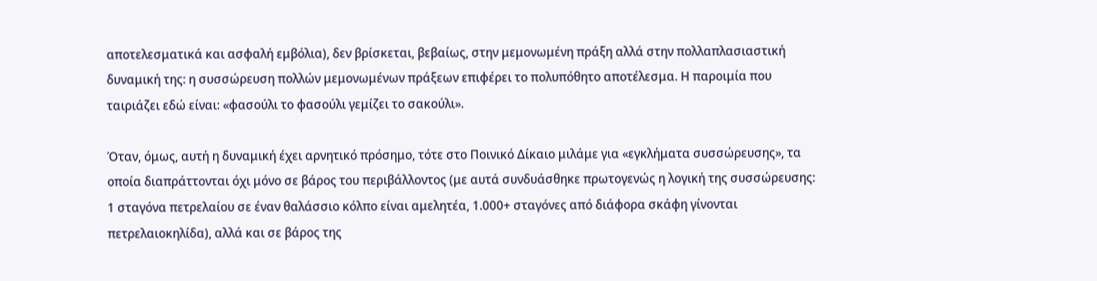αποτελεσματικά και ασφαλή εμβόλια), δεν βρίσκεται, βεβαίως, στην μεμονωμένη πράξη αλλά στην πολλαπλασιαστική δυναμική της: η συσσώρευση πολλών μεμονωμένων πράξεων επιφέρει το πολυπόθητο αποτέλεσμα. Η παροιμία που ταιριάζει εδώ είναι: «φασούλι το φασούλι γεμίζει το σακούλι».

Όταν, όμως, αυτή η δυναμική έχει αρνητικό πρόσημο, τότε στο Ποινικό Δίκαιο μιλάμε για «εγκλήματα συσσώρευσης», τα οποία διαπράττονται όχι μόνο σε βάρος του περιβάλλοντος (με αυτά συνδυάσθηκε πρωτογενώς η λογική της συσσώρευσης: 1 σταγόνα πετρελαίου σε έναν θαλάσσιο κόλπο είναι αμελητέα, 1.000+ σταγόνες από διάφορα σκάφη γίνονται πετρελαιοκηλίδα), αλλά και σε βάρος της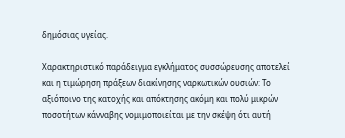δημόσιας υγείας.

Χαρακτηριστικό παράδειγμα εγκλήματος συσσώρευσης αποτελεί και η τιμώρηση πράξεων διακίνησης ναρκωτικών ουσιών: Το αξιόποινο της κατοχής και απόκτησης ακόμη και πολύ μικρών ποσοτήτων κάνναβης νομιμοποιείται με την σκέψη ότι αυτή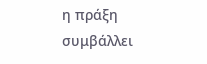η πράξη συμβάλλει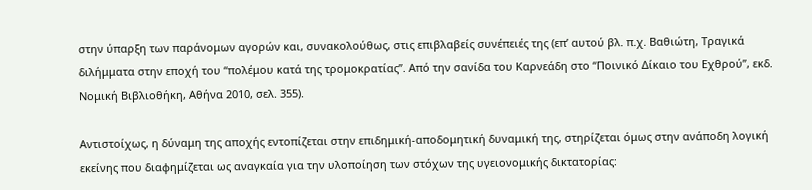στην ύπαρξη των παράνομων αγορών και, συνακολούθως, στις επιβλαβείς συνέπειές της (επ’ αυτού βλ. π.χ. Βαθιώτη, Τραγικά διλήμματα στην εποχή του “πολέμου κατά της τρομοκρατίας”. Από την σανίδα του Καρνεάδη στο “Ποινικό Δίκαιο του Εχθρού”, εκδ. Νομική Βιβλιοθήκη, Αθήνα 2010, σελ. 355).

Αντιστοίχως, η δύναμη της αποχής εντοπίζεται στην επιδημική-αποδομητική δυναμική της, στηρίζεται όμως στην ανάποδη λογική εκείνης που διαφημίζεται ως αναγκαία για την υλοποίηση των στόχων της υγειονομικής δικτατορίας: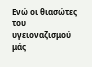Ενώ οι θιασώτες του υγειοναζισμού μάς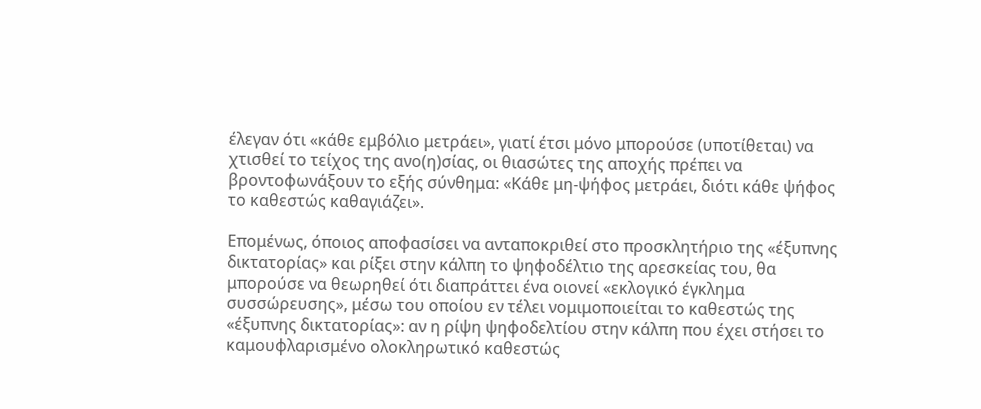έλεγαν ότι «κάθε εμβόλιο μετράει», γιατί έτσι μόνο μπορούσε (υποτίθεται) να χτισθεί το τείχος της ανο(η)σίας, οι θιασώτες της αποχής πρέπει να βροντοφωνάξουν το εξής σύνθημα: «Κάθε μη-ψήφος μετράει, διότι κάθε ψήφος το καθεστώς καθαγιάζει».

Επομένως, όποιος αποφασίσει να ανταποκριθεί στο προσκλητήριο της «έξυπνης δικτατορίας» και ρίξει στην κάλπη το ψηφοδέλτιο της αρεσκείας του, θα μπορούσε να θεωρηθεί ότι διαπράττει ένα οιονεί «εκλογικό έγκλημα συσσώρευσης», μέσω του οποίου εν τέλει νομιμοποιείται το καθεστώς της «έξυπνης δικτατορίας»: αν η ρίψη ψηφοδελτίου στην κάλπη που έχει στήσει το καμουφλαρισμένο ολοκληρωτικό καθεστώς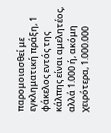παρομοιασθεί με εγκληματική πράξη, 1 φάκελος εντός της κάλπης είναι αμελητέος, αλλά 1.000 ή, ακόμη χειρότερα, 1.000.000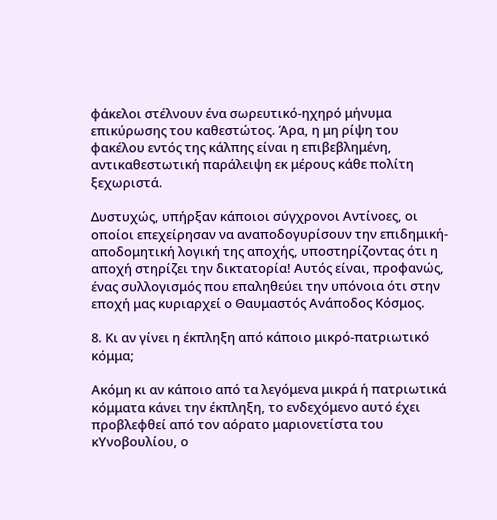φάκελοι στέλνουν ένα σωρευτικό-ηχηρό μήνυμα επικύρωσης του καθεστώτος. Άρα, η μη ρίψη του φακέλου εντός της κάλπης είναι η επιβεβλημένη, αντικαθεστωτική παράλειψη εκ μέρους κάθε πολίτη ξεχωριστά.

Δυστυχώς, υπήρξαν κάποιοι σύγχρονοι Αντίνοες, οι οποίοι επεχείρησαν να αναποδογυρίσουν την επιδημική-αποδομητική λογική της αποχής, υποστηρίζοντας ότι η αποχή στηρίζει την δικτατορία! Αυτός είναι, προφανώς, ένας συλλογισμός που επαληθεύει την υπόνοια ότι στην εποχή μας κυριαρχεί ο Θαυμαστός Ανάποδος Κόσμος.

8. Κι αν γίνει η έκπληξη από κάποιο μικρό-πατριωτικό κόμμα;

Ακόμη κι αν κάποιο από τα λεγόμενα μικρά ή πατριωτικά κόμματα κάνει την έκπληξη, το ενδεχόμενο αυτό έχει προβλεφθεί από τον αόρατο μαριονετίστα του κΥνοβουλίου, ο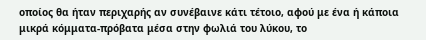οποίος θα ήταν περιχαρής αν συνέβαινε κάτι τέτοιο, αφού με ένα ή κάποια μικρά κόμματα-πρόβατα μέσα στην φωλιά του λύκου, το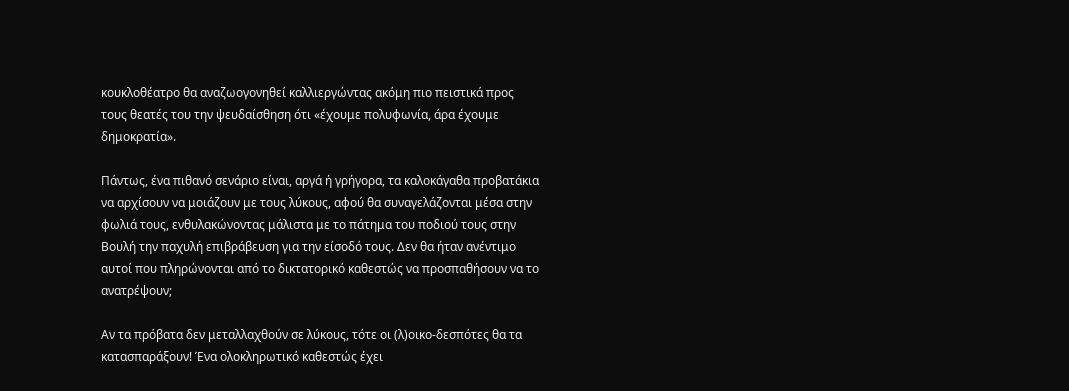κουκλοθέατρο θα αναζωογονηθεί καλλιεργώντας ακόμη πιο πειστικά προς τους θεατές του την ψευδαίσθηση ότι «έχουμε πολυφωνία, άρα έχουμε δημοκρατία».

Πάντως, ένα πιθανό σενάριο είναι, αργά ή γρήγορα, τα καλοκάγαθα προβατάκια να αρχίσουν να μοιάζουν με τους λύκους, αφού θα συναγελάζονται μέσα στην φωλιά τους, ενθυλακώνοντας μάλιστα με το πάτημα του ποδιού τους στην Βουλή την παχυλή επιβράβευση για την είσοδό τους. Δεν θα ήταν ανέντιμο αυτοί που πληρώνονται από το δικτατορικό καθεστώς να προσπαθήσουν να το ανατρέψουν;

Αν τα πρόβατα δεν μεταλλαχθούν σε λύκους, τότε οι (λ)οικο-δεσπότες θα τα κατασπαράξουν! Ένα ολοκληρωτικό καθεστώς έχει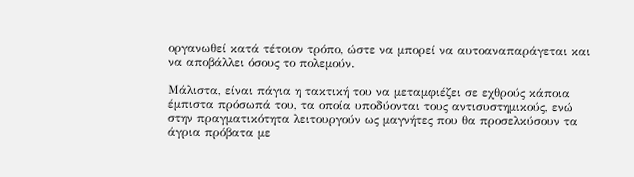οργανωθεί κατά τέτοιον τρόπο, ώστε να μπορεί να αυτοαναπαράγεται και να αποβάλλει όσους το πολεμούν.

Μάλιστα, είναι πάγια η τακτική του να μεταμφιέζει σε εχθρούς κάποια έμπιστα πρόσωπά του, τα οποία υποδύονται τους αντισυστημικούς, ενώ στην πραγματικότητα λειτουργούν ως μαγνήτες που θα προσελκύσουν τα άγρια πρόβατα με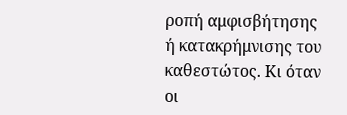ροπή αμφισβήτησης ή κατακρήμνισης του καθεστώτος. Κι όταν οι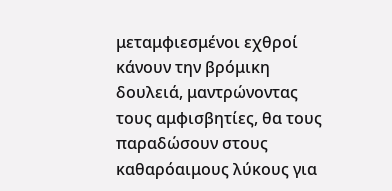μεταμφιεσμένοι εχθροί κάνουν την βρόμικη δουλειά, μαντρώνοντας τους αμφισβητίες, θα τους παραδώσουν στους καθαρόαιμους λύκους για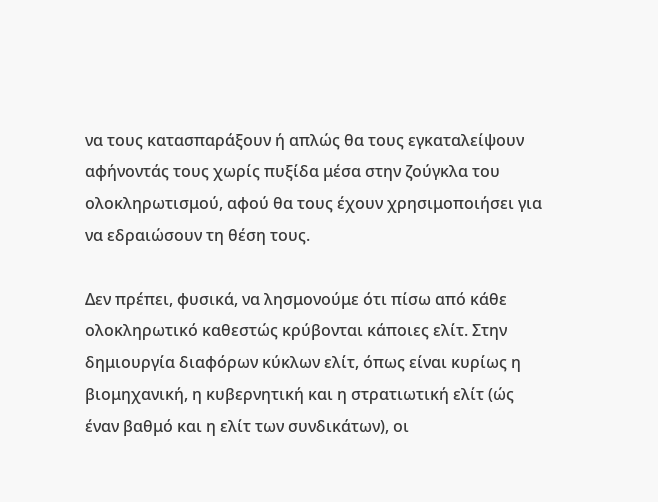να τους κατασπαράξουν ή απλώς θα τους εγκαταλείψουν αφήνοντάς τους χωρίς πυξίδα μέσα στην ζούγκλα του ολοκληρωτισμού, αφού θα τους έχουν χρησιμοποιήσει για να εδραιώσουν τη θέση τους.

Δεν πρέπει, φυσικά, να λησμονούμε ότι πίσω από κάθε ολοκληρωτικό καθεστώς κρύβονται κάποιες ελίτ. Στην δημιουργία διαφόρων κύκλων ελίτ, όπως είναι κυρίως η βιομηχανική, η κυβερνητική και η στρατιωτική ελίτ (ώς έναν βαθμό και η ελίτ των συνδικάτων), οι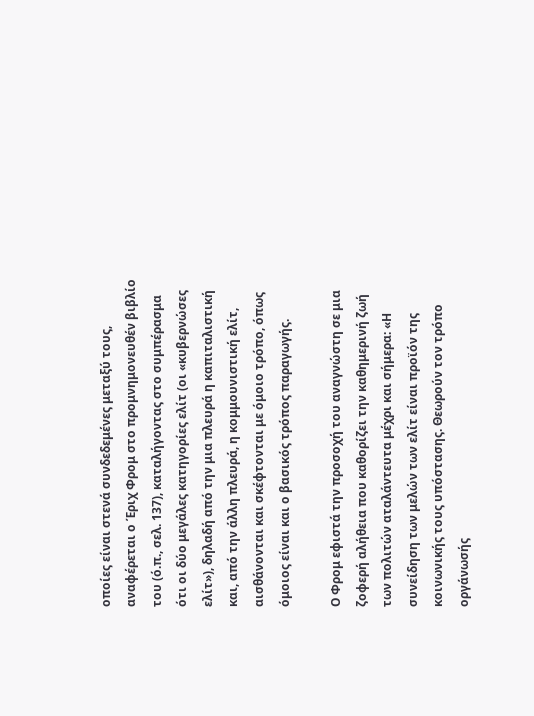οποίες είναι στενά συνδεδεμένες μεταξύ τους, αναφέρεται ο Έριχ Φρομ στο προμνημονευθέν βιβλίο του (ό.π., σελ. 137), καταλήγοντας στο συμπέρασμα ότι οι δύο μεγάλες κατηγορίες ελίτ (οι «κυβερνώσες ελίτ»), δηλαδή από την μια πλευρά η καπιταλιστική και, από την άλλη πλευρά, η κομμουνιστική ελίτ, αισθάνονται και σκέφτονται με όμοιο τρόπο, όπως όμοιος είναι και ο βασικός τρόπος παραγωγής.

Ο Φρομ εφιστά την προσοχή του αναγνώστη σε μια ζοφερή αλήθεια που καθορίζει την καθημερινή ζωή των πολιτών αταλάντευτα μέχρι και σήμερα: «Η συνείδηση των μελών των ελίτ είναι προϊόν της κοινωνικής τους υπόστασης. Θεωρούν τον τρόπο οργάνωσής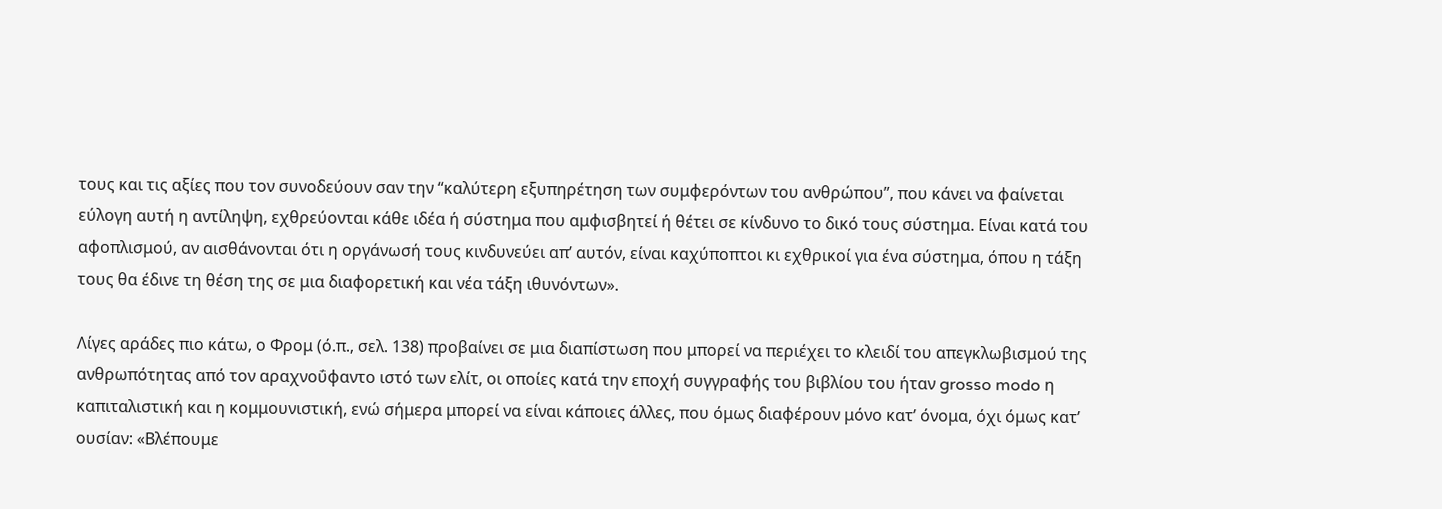τους και τις αξίες που τον συνοδεύουν σαν την “καλύτερη εξυπηρέτηση των συμφερόντων του ανθρώπου”, που κάνει να φαίνεται εύλογη αυτή η αντίληψη, εχθρεύονται κάθε ιδέα ή σύστημα που αμφισβητεί ή θέτει σε κίνδυνο το δικό τους σύστημα. Είναι κατά του αφοπλισμού, αν αισθάνονται ότι η οργάνωσή τους κινδυνεύει απ’ αυτόν, είναι καχύποπτοι κι εχθρικοί για ένα σύστημα, όπου η τάξη τους θα έδινε τη θέση της σε μια διαφορετική και νέα τάξη ιθυνόντων».

Λίγες αράδες πιο κάτω, ο Φρομ (ό.π., σελ. 138) προβαίνει σε μια διαπίστωση που μπορεί να περιέχει το κλειδί του απεγκλωβισμού της ανθρωπότητας από τον αραχνοΰφαντο ιστό των ελίτ, οι οποίες κατά την εποχή συγγραφής του βιβλίου του ήταν grosso modo η καπιταλιστική και η κομμουνιστική, ενώ σήμερα μπορεί να είναι κάποιες άλλες, που όμως διαφέρουν μόνο κατ’ όνομα, όχι όμως κατ’ ουσίαν: «Βλέπουμε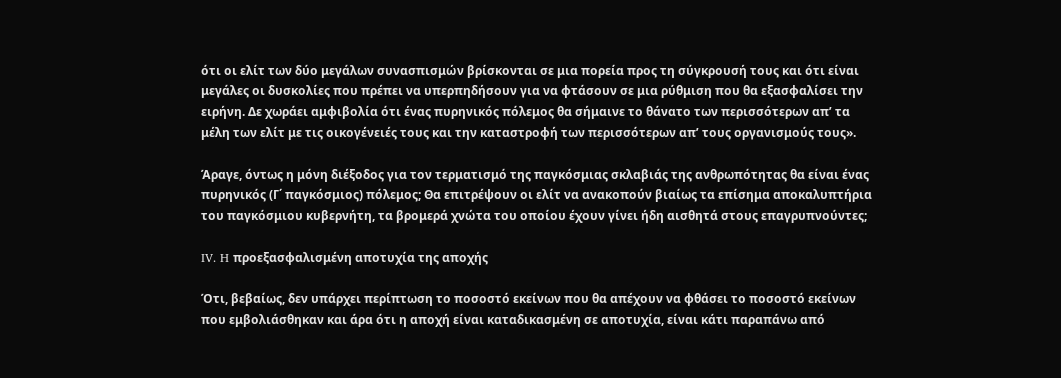ότι οι ελίτ των δύο μεγάλων συνασπισμών βρίσκονται σε μια πορεία προς τη σύγκρουσή τους και ότι είναι μεγάλες οι δυσκολίες που πρέπει να υπερπηδήσουν για να φτάσουν σε μια ρύθμιση που θα εξασφαλίσει την ειρήνη. Δε χωράει αμφιβολία ότι ένας πυρηνικός πόλεμος θα σήμαινε το θάνατο των περισσότερων απ’ τα μέλη των ελίτ με τις οικογένειές τους και την καταστροφή των περισσότερων απ’ τους οργανισμούς τους».

Άραγε, όντως η μόνη διέξοδος για τον τερματισμό της παγκόσμιας σκλαβιάς της ανθρωπότητας θα είναι ένας πυρηνικός (Γ΄ παγκόσμιος) πόλεμος; Θα επιτρέψουν οι ελίτ να ανακοπούν βιαίως τα επίσημα αποκαλυπτήρια του παγκόσμιου κυβερνήτη, τα βρομερά χνώτα του οποίου έχουν γίνει ήδη αισθητά στους επαγρυπνούντες;

IV. H προεξασφαλισμένη αποτυχία της αποχής

Ότι, βεβαίως, δεν υπάρχει περίπτωση το ποσοστό εκείνων που θα απέχουν να φθάσει το ποσοστό εκείνων που εμβολιάσθηκαν και άρα ότι η αποχή είναι καταδικασμένη σε αποτυχία, είναι κάτι παραπάνω από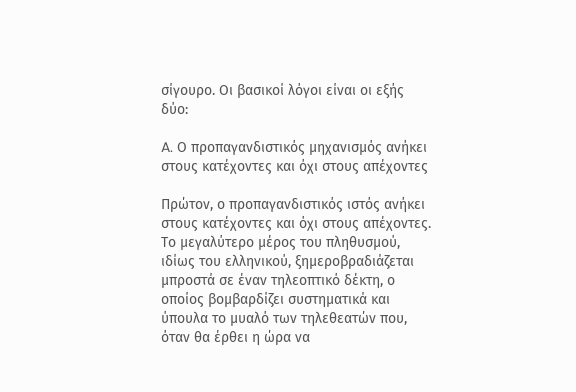σίγουρο. Οι βασικοί λόγοι είναι οι εξής δύο:

A. Ο προπαγανδιστικός μηχανισμός ανήκει στους κατέχοντες και όχι στους απέχοντες

Πρώτον, ο προπαγανδιστικός ιστός ανήκει στους κατέχοντες και όχι στους απέχοντες. Το μεγαλύτερο μέρος του πληθυσμού, ιδίως του ελληνικού, ξημεροβραδιάζεται μπροστά σε έναν τηλεοπτικό δέκτη, ο οποίος βομβαρδίζει συστηματικά και ύπουλα το μυαλό των τηλεθεατών που, όταν θα έρθει η ώρα να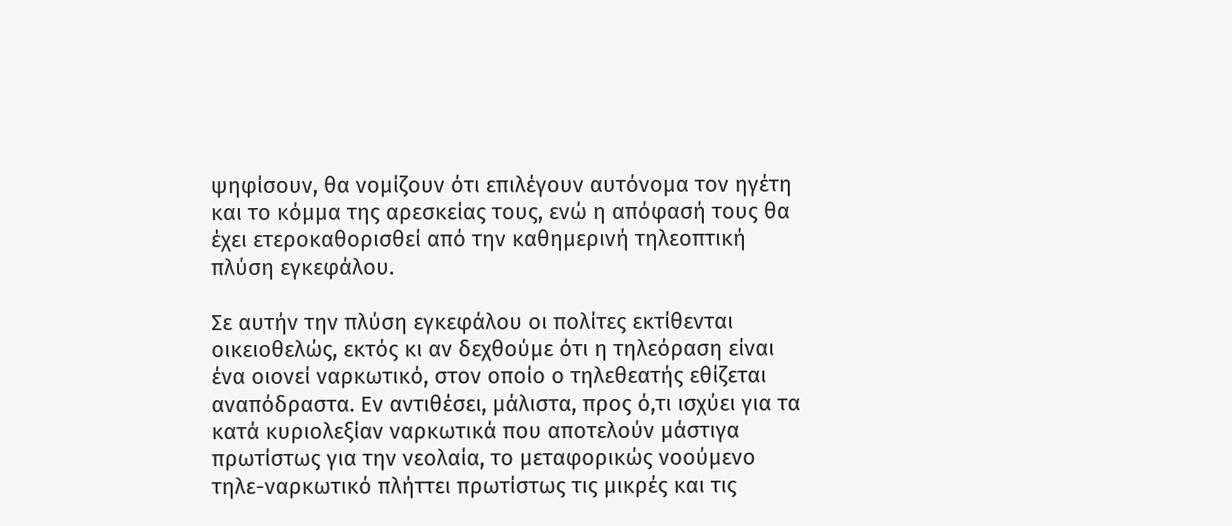ψηφίσουν, θα νομίζουν ότι επιλέγουν αυτόνομα τον ηγέτη και το κόμμα της αρεσκείας τους, ενώ η απόφασή τους θα έχει ετεροκαθορισθεί από την καθημερινή τηλεοπτική πλύση εγκεφάλου.

Σε αυτήν την πλύση εγκεφάλου οι πολίτες εκτίθενται οικειοθελώς, εκτός κι αν δεχθούμε ότι η τηλεόραση είναι ένα οιονεί ναρκωτικό, στον οποίο ο τηλεθεατής εθίζεται αναπόδραστα. Εν αντιθέσει, μάλιστα, προς ό,τι ισχύει για τα κατά κυριολεξίαν ναρκωτικά που αποτελούν μάστιγα πρωτίστως για την νεολαία, το μεταφορικώς νοούμενο τηλε-ναρκωτικό πλήττει πρωτίστως τις μικρές και τις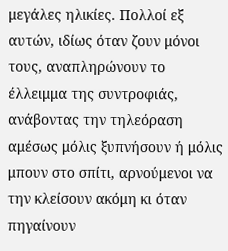μεγάλες ηλικίες. Πολλοί εξ αυτών, ιδίως όταν ζουν μόνοι τους, αναπληρώνουν το έλλειμμα της συντροφιάς, ανάβοντας την τηλεόραση αμέσως μόλις ξυπνήσουν ή μόλις μπουν στο σπίτι, αρνούμενοι να την κλείσουν ακόμη κι όταν πηγαίνουν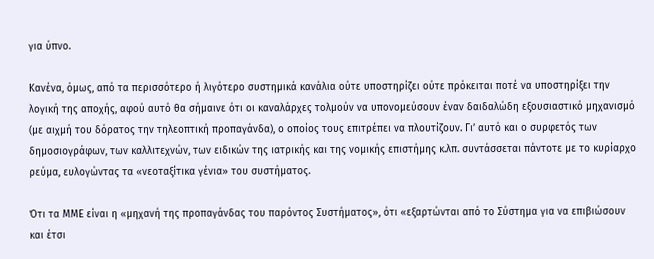για ύπνο.

Κανένα, όμως, από τα περισσότερο ή λιγότερο συστημικά κανάλια ούτε υποστηρίζει ούτε πρόκειται ποτέ να υποστηρίξει την λογική της αποχής, αφού αυτό θα σήμαινε ότι οι καναλάρχες τολμούν να υπονομεύσουν έναν δαιδαλώδη εξουσιαστικό μηχανισμό (με αιχμή του δόρατος την τηλεοπτική προπαγάνδα), ο οποίος τους επιτρέπει να πλουτίζουν. Γι’ αυτό και ο συρφετός των δημοσιογράφων, των καλλιτεχνών, των ειδικών της ιατρικής και της νομικής επιστήμης κ.λπ. συντάσσεται πάντοτε με το κυρίαρχο ρεύμα, ευλογώντας τα «νεοταξίτικα γένια» του συστήματος.

Ότι τα ΜΜΕ είναι η «μηχανή της προπαγάνδας του παρόντος Συστήματος», ότι «εξαρτώνται από το Σύστημα για να επιβιώσουν και έτσι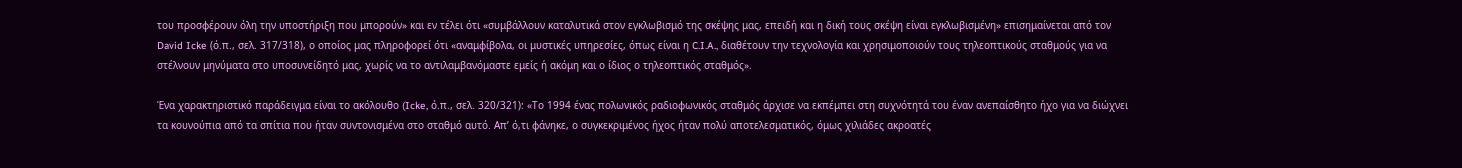του προσφέρουν όλη την υποστήριξη που μπορούν» και εν τέλει ότι «συμβάλλουν καταλυτικά στον εγκλωβισμό της σκέψης μας, επειδή και η δική τους σκέψη είναι εγκλωβισμένη» επισημαίνεται από τον David Icke (ό.π., σελ. 317/318), ο οποίος μας πληροφορεί ότι «αναμφίβολα, οι μυστικές υπηρεσίες, όπως είναι η C.I.A., διαθέτουν την τεχνολογία και χρησιμοποιούν τους τηλεοπτικούς σταθμούς για να στέλνουν μηνύματα στο υποσυνείδητό μας, χωρίς να το αντιλαμβανόμαστε εμείς ή ακόμη και ο ίδιος ο τηλεοπτικός σταθμός».

Ένα χαρακτηριστικό παράδειγμα είναι το ακόλουθο (Icke, ό.π., σελ. 320/321): «Το 1994 ένας πολωνικός ραδιοφωνικός σταθμός άρχισε να εκπέμπει στη συχνότητά του έναν ανεπαίσθητο ήχο για να διώχνει τα κουνούπια από τα σπίτια που ήταν συντονισμένα στο σταθμό αυτό. Απ’ ό,τι φάνηκε, ο συγκεκριμένος ήχος ήταν πολύ αποτελεσματικός, όμως χιλιάδες ακροατές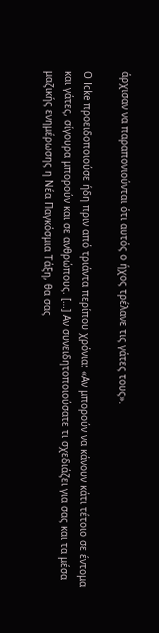άρχισαν να παραπονιούνται ότι αυτός ο ήχος τρέλανε τις γάτες τους».

Ο Icke προειδοποιούσε ήδη πριν από τριάντα περίπου χρόνια: «Αν μπορούν να κάνουν κάτι τέτοιο σε έντομα και γάτες, σίγουρα μπορούν και σε ανθρώπους. […] Αν συνειδητοποιούσατε τι σχεδιάζει για σας και τα μέσα μαζικής ενημέρωσης η Νέα Παγκόσμια Τάξη, θα σας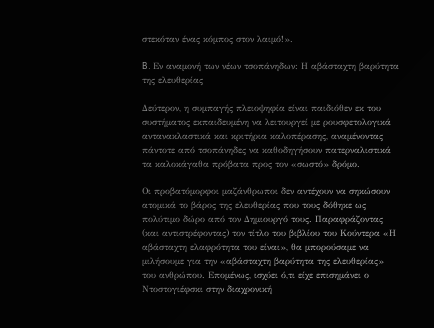στεκόταν ένας κόμπος στον λαιμό!».

B. Εν αναμονή των νέων τσοπάνηδων: Η αβάσταχτη βαρύτητα της ελευθερίας

Δεύτερον, η συμπαγής πλειοψηφία είναι παιδιόθεν εκ του συστήματος εκπαιδευμένη να λειτουργεί με ρουσφετολογικά αντανακλαστικά και κριτήρια καλοπέρασης, αναμένοντας πάντοτε από τσοπάνηδες να καθοδηγήσουν πατερναλιστικά τα καλοκάγαθα πρόβατα προς τον «σωστό» δρόμο.

Οι προβατόμορφοι μαζάνθρωποι δεν αντέχουν να σηκώσουν ατομικά το βάρος της ελευθερίας που τους δόθηκε ως πολύτιμο δώρο από τον Δημιουργό τους. Παραφράζοντας (και αντιστρέφοντας) τον τίτλο του βιβλίου του Κούντερα «Η αβάσταχτη ελαφρότητα του είναι», θα μπορούσαμε να μιλήσουμε για την «αβάσταχτη βαρύτητα της ελευθερίας» του ανθρώπου. Επομένως, ισχύει ό,τι είχε επισημάνει ο Ντοστογιέφσκι στην διαχρονική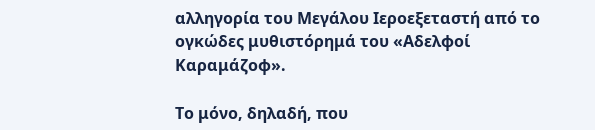αλληγορία του Μεγάλου Ιεροεξεταστή από το ογκώδες μυθιστόρημά του «Αδελφοί Καραμάζοφ».

Το μόνο, δηλαδή, που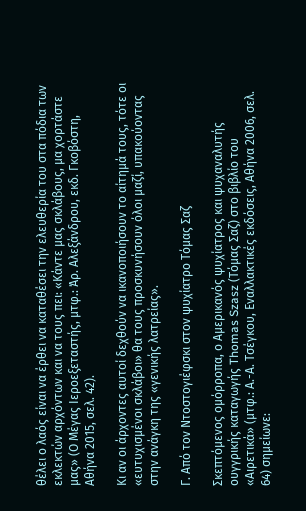θέλει ο λαός είναι να έρθει να καταθέσει την ελευθερία του στα πόδια των εκλεκτών αρχόντων και να τους πει: «Κάντε μας σκλάβους, μα χορτάστε μας» (Ο Μέγας Ιεροεξεταστής, μτφ.: Άρ. Αλεξάνδρου, εκδ. Γκοβόστη, Αθήνα 2015, σελ. 42).

Κι αν οι άρχοντες αυτοί δεχθούν να ικανοποιήσουν το αίτημά τους, τότε οι «ευτυχισμένοι σκλάβοι» θα τους προσκυνήσουν όλοι μαζί, υπακούοντας στην ανάγκη της «γενικής λατρείας».

Γ. Από τον Ντοστογιέφσκι στον ψυχίατρο Τόμας Σαζ

Σκεπτόμενος ομόρροπα, ο Αμερικανός ψυχίατρος και ψυχαναλυτής ουγγρικής καταγωγής Thomas Szasz (Τόμας Σαζ) στο βιβλίο του «Αιρετικά» (μτφ.: Α.-Α. Τσέγκου, Εναλλακτικές εκδόσεις, Αθήνα 2006, σελ. 64) σημείωνε: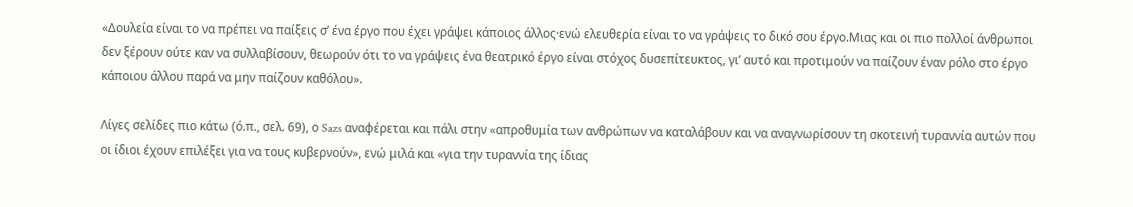«Δουλεία είναι το να πρέπει να παίξεις σ’ ένα έργο που έχει γράψει κάποιος άλλος·ενώ ελευθερία είναι το να γράψεις το δικό σου έργο.Μιας και οι πιο πολλοί άνθρωποι δεν ξέρουν ούτε καν να συλλαβίσουν, θεωρούν ότι το να γράψεις ένα θεατρικό έργο είναι στόχος δυσεπίτευκτος, γι’ αυτό και προτιμούν να παίζουν έναν ρόλο στο έργο κάποιου άλλου παρά να μην παίζουν καθόλου».

Λίγες σελίδες πιο κάτω (ό.π., σελ. 69), ο Sazs αναφέρεται και πάλι στην «απροθυμία των ανθρώπων να καταλάβουν και να αναγνωρίσουν τη σκοτεινή τυραννία αυτών που οι ίδιοι έχουν επιλέξει για να τους κυβερνούν», ενώ μιλά και «για την τυραννία της ίδιας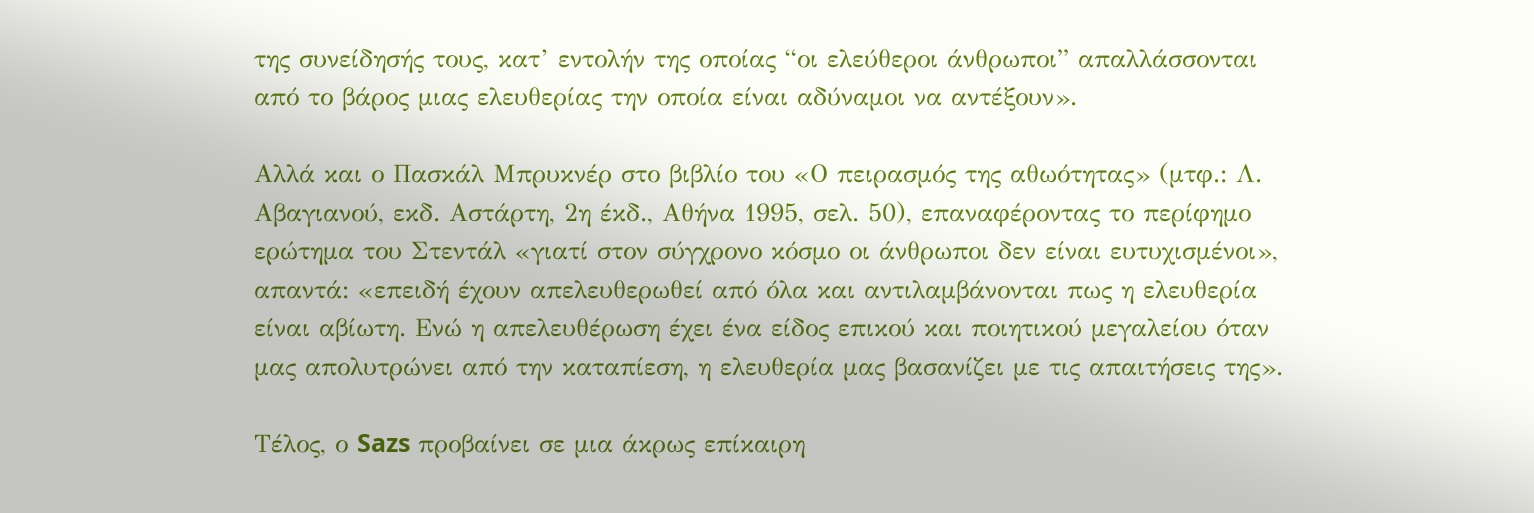της συνείδησής τους, κατ’ εντολήν της οποίας “οι ελεύθεροι άνθρωποι” απαλλάσσονται από το βάρος μιας ελευθερίας την οποία είναι αδύναμοι να αντέξουν».

Αλλά και ο Πασκάλ Μπρυκνέρ στο βιβλίο του «Ο πειρασμός της αθωότητας» (μτφ.: Λ. Αβαγιανού, εκδ. Αστάρτη, 2η έκδ., Αθήνα 1995, σελ. 50), επαναφέροντας το περίφημο ερώτημα του Στεντάλ «γιατί στον σύγχρονο κόσμο οι άνθρωποι δεν είναι ευτυχισμένοι», απαντά: «επειδή έχουν απελευθερωθεί από όλα και αντιλαμβάνονται πως η ελευθερία είναι αβίωτη. Ενώ η απελευθέρωση έχει ένα είδος επικού και ποιητικού μεγαλείου όταν μας απολυτρώνει από την καταπίεση, η ελευθερία μας βασανίζει με τις απαιτήσεις της».

Τέλος, ο Sazs προβαίνει σε μια άκρως επίκαιρη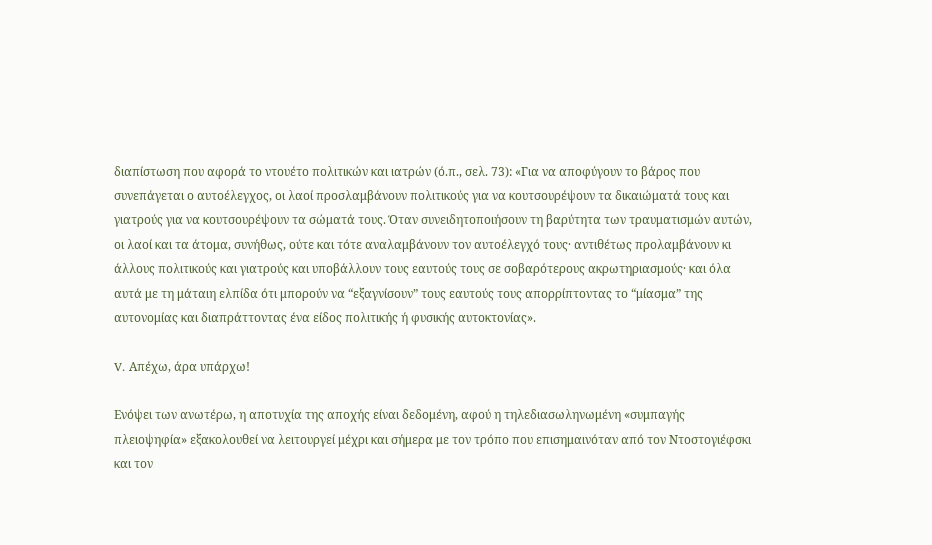διαπίστωση που αφορά το ντουέτο πολιτικών και ιατρών (ό.π., σελ. 73): «Για να αποφύγουν το βάρος που συνεπάγεται ο αυτοέλεγχος, οι λαοί προσλαμβάνουν πολιτικούς για να κουτσουρέψουν τα δικαιώματά τους και γιατρούς για να κουτσουρέψουν τα σώματά τους. Όταν συνειδητοποιήσουν τη βαρύτητα των τραυματισμών αυτών, οι λαοί και τα άτομα, συνήθως, ούτε και τότε αναλαμβάνουν τον αυτοέλεγχό τους· αντιθέτως προλαμβάνουν κι άλλους πολιτικούς και γιατρούς και υποβάλλουν τους εαυτούς τους σε σοβαρότερους ακρωτηριασμούς· και όλα αυτά με τη μάταιη ελπίδα ότι μπορούν να “εξαγνίσουν” τους εαυτούς τους απορρίπτοντας το “μίασμα” της αυτονομίας και διαπράττοντας ένα είδος πολιτικής ή φυσικής αυτοκτονίας».

V. Απέχω, άρα υπάρχω!

Ενόψει των ανωτέρω, η αποτυχία της αποχής είναι δεδομένη, αφού η τηλεδιασωληνωμένη «συμπαγής πλειοψηφία» εξακολουθεί να λειτουργεί μέχρι και σήμερα με τον τρόπο που επισημαινόταν από τον Ντοστογιέφσκι και τον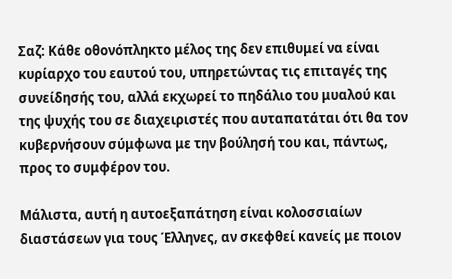Σαζ: Κάθε οθονόπληκτο μέλος της δεν επιθυμεί να είναι κυρίαρχο του εαυτού του, υπηρετώντας τις επιταγές της συνείδησής του, αλλά εκχωρεί το πηδάλιο του μυαλού και της ψυχής του σε διαχειριστές που αυταπατάται ότι θα τον κυβερνήσουν σύμφωνα με την βούλησή του και, πάντως, προς το συμφέρον του.

Μάλιστα, αυτή η αυτοεξαπάτηση είναι κολοσσιαίων διαστάσεων για τους Έλληνες, αν σκεφθεί κανείς με ποιον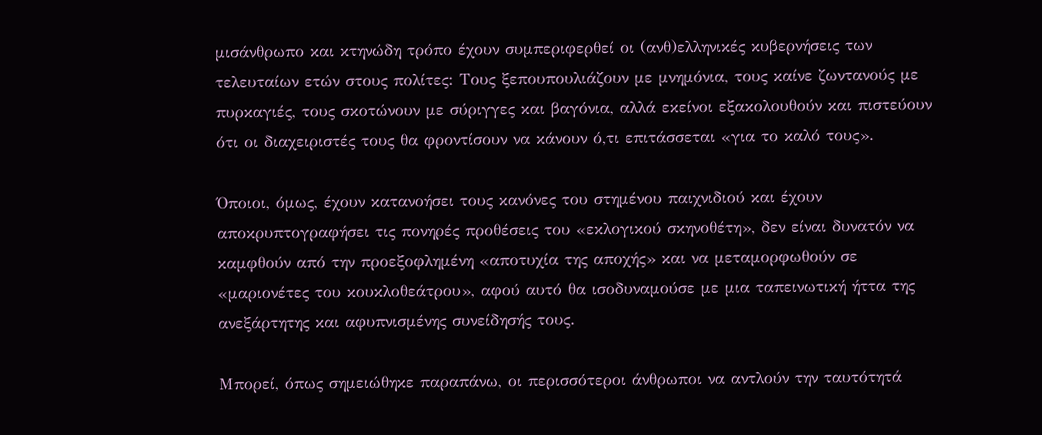μισάνθρωπο και κτηνώδη τρόπο έχουν συμπεριφερθεί οι (ανθ)ελληνικές κυβερνήσεις των τελευταίων ετών στους πολίτες: Τους ξεπουπουλιάζουν με μνημόνια, τους καίνε ζωντανούς με πυρκαγιές, τους σκοτώνουν με σύριγγες και βαγόνια, αλλά εκείνοι εξακολουθούν και πιστεύουν ότι οι διαχειριστές τους θα φροντίσουν να κάνουν ό,τι επιτάσσεται «για το καλό τους».

Όποιοι, όμως, έχουν κατανοήσει τους κανόνες του στημένου παιχνιδιού και έχουν αποκρυπτογραφήσει τις πονηρές προθέσεις του «εκλογικού σκηνοθέτη», δεν είναι δυνατόν να καμφθούν από την προεξοφλημένη «αποτυχία της αποχής» και να μεταμορφωθούν σε «μαριονέτες του κουκλοθεάτρου», αφού αυτό θα ισοδυναμούσε με μια ταπεινωτική ήττα της ανεξάρτητης και αφυπνισμένης συνείδησής τους.

Μπορεί, όπως σημειώθηκε παραπάνω, οι περισσότεροι άνθρωποι να αντλούν την ταυτότητά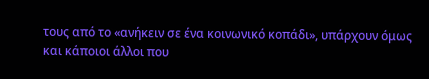τους από το «ανήκειν σε ένα κοινωνικό κοπάδι», υπάρχουν όμως και κάποιοι άλλοι που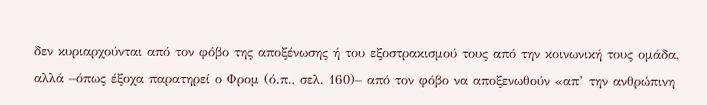δεν κυριαρχούνται από τον φόβο της αποξένωσης ή του εξοστρακισμού τους από την κοινωνική τους ομάδα, αλλά –όπως έξοχα παρατηρεί ο Φρομ (ό.π., σελ. 160)– από τον φόβο να αποξενωθούν «απ’ την ανθρώπινη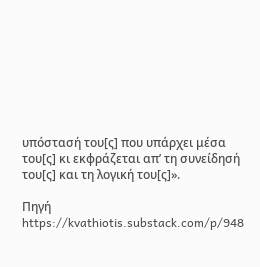υπόστασή του[ς] που υπάρχει μέσα του[ς] κι εκφράζεται απ’ τη συνείδησή του[ς] και τη λογική του[ς]».

Πηγή https://kvathiotis.substack.com/p/948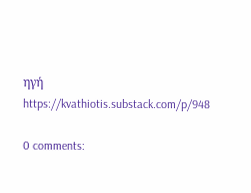ηγή https://kvathiotis.substack.com/p/948

0 comments: